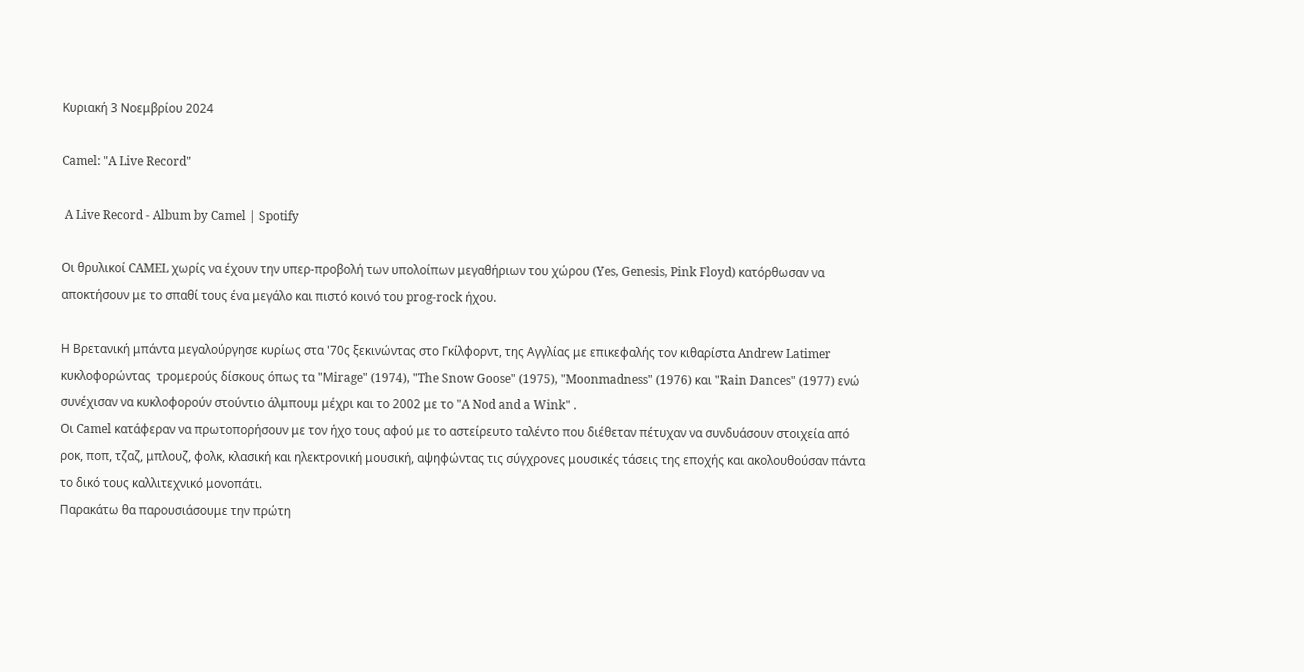Κυριακή 3 Νοεμβρίου 2024

Camel: "A Live Record"

 A Live Record - Album by Camel | Spotify

Οι θρυλικοί CAMEL χωρίς να έχουν την υπερ-προβολή των υπολοίπων μεγαθήριων του χώρου (Yes, Genesis, Pink Floyd) κατόρθωσαν να αποκτήσουν με το σπαθί τους ένα μεγάλο και πιστό κοινό του prog-rock ήχου.

Η Βρετανική μπάντα μεγαλούργησε κυρίως στα '70ς ξεκινώντας στο Γκίλφορντ, της Αγγλίας με επικεφαλής τον κιθαρίστα Andrew Latimer κυκλοφορώντας  τρομερούς δίσκους όπως τα "Μirage" (1974), "The Snow Goose" (1975), "Moonmadness" (1976) και "Rain Dances" (1977) ενώ συνέχισαν να κυκλοφορούν στούντιο άλμπουμ μέχρι και το 2002 με το "A Nod and a Wink" .
Οι Camel κατάφεραν να πρωτοπορήσουν με τον ήχο τους αφού με το αστείρευτο ταλέντο που διέθεταν πέτυχαν να συνδυάσουν στοιχεία από ροκ, ποπ, τζαζ, μπλουζ, φολκ, κλασική και ηλεκτρονική μουσική, αψηφώντας τις σύγχρονες μουσικές τάσεις της εποχής και ακολουθούσαν πάντα το δικό τους καλλιτεχνικό μονοπάτι.
Παρακάτω θα παρουσιάσουμε την πρώτη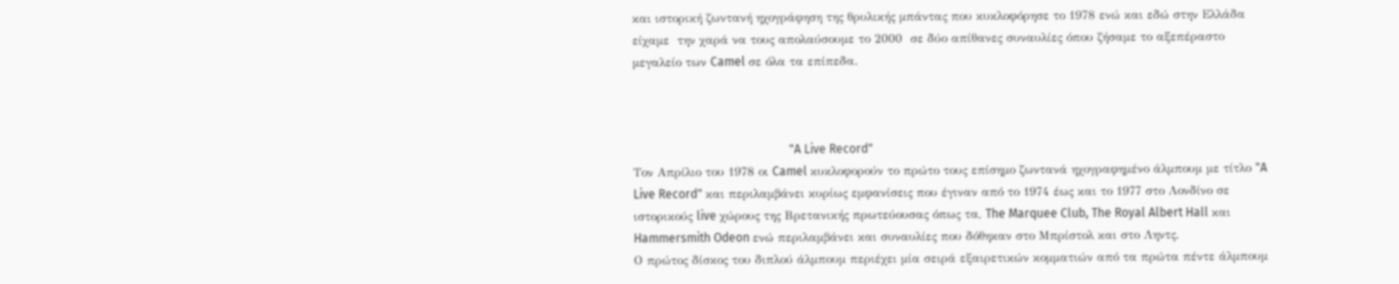και ιστορική ζωντανή ηχογράφηση της θρυλικής μπάντας που κυκλοφόρησε το 1978 ενώ και εδώ στην Ελλάδα είχαμε  την χαρά να τους απολαύσουμε το 2000  σε δύο απίθανες συναυλίες όπου ζήσαμε το αξεπέραστο μεγαλείο των Camel σε όλα τα επίπεδα.



                                                    "A Live Record"
Τον Απρίλιο του 1978 οι Camel κυκλοφορούν το πρώτο τους επίσημο ζωντανά ηχογραφημένο άλμπουμ με τίτλο "A Live Record" και περιλαμβάνει κυρίως εμφανίσεις που έγιναν από το 1974 έως και το 1977 στο Λονδίνο σε ιστορικούς live χώρους της Βρετανικής πρωτεύουσας όπως τα, The Marquee Club, The Royal Albert Hall και  Hammersmith Odeon ενώ περιλαμβάνει και συναυλίες που δόθηκαν στο Μπρίστολ και στο Ληντς.
Ο πρώτος δίσκος του διπλού άλμπουμ περιέχει μία σειρά εξαιρετικών κομματιών από τα πρώτα πέντε άλμπουμ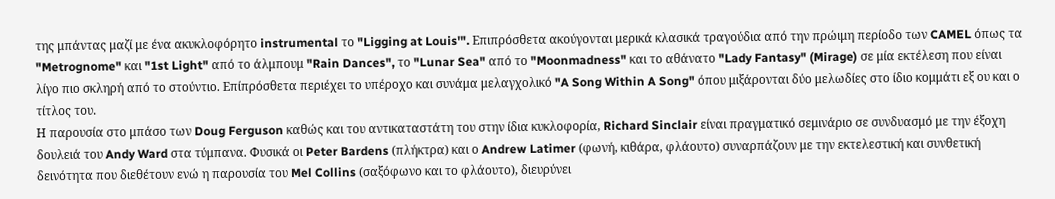της μπάντας μαζί με ένα ακυκλοφόρητο instrumental το "Ligging at Louis'". Επιπρόσθετα ακούγονται μερικά κλασικά τραγούδια από την πρώιμη περίοδο των CAMEL όπως τα "Metrognome" και "1st Light" από το άλμπουμ "Rain Dances", το "Lunar Sea" από το "Moonmadness" και το αθάνατο "Lady Fantasy" (Mirage) σε μία εκτέλεση που είναι λίγο πιο σκληρή από το στούντιο. Επίπρόσθετα περιέχει το υπέροχο και συνάμα μελαγχολικό "A Song Within A Song" όπου μιξάρονται δύο μελωδίες στο ίδιο κομμάτι εξ ου και ο τίτλος του.
Η παρουσία στο μπάσο των Doug Ferguson καθώς και του αντικαταστάτη του στην ίδια κυκλοφορία, Richard Sinclair είναι πραγματικό σεμινάριο σε συνδυασμό με την έξοχη δουλειά του Andy Ward στα τύμπανα. Φυσικά οι Peter Bardens (πλήκτρα) και ο Andrew Latimer (φωνή, κιθάρα, φλάουτο) συναρπάζουν με την εκτελεστική και συνθετική δεινότητα που διεθέτουν ενώ η παρουσία του Mel Collins (σαξόφωνο και το φλάουτο), διευρύνει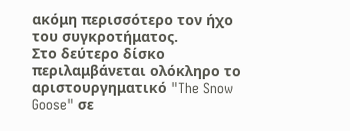ακόμη περισσότερο τον ήχο του συγκροτήματος.
Στο δεύτερο δίσκο περιλαμβάνεται ολόκληρο το αριστουργηματικό "The Snow Goose" σε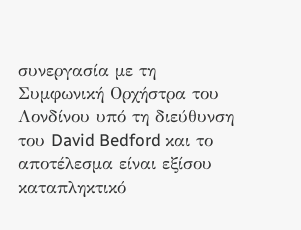συνεργασία με τη Συμφωνική Ορχήστρα του Λονδίνου υπό τη διεύθυνση του David Bedford και το αποτέλεσμα είναι εξίσου καταπληκτικό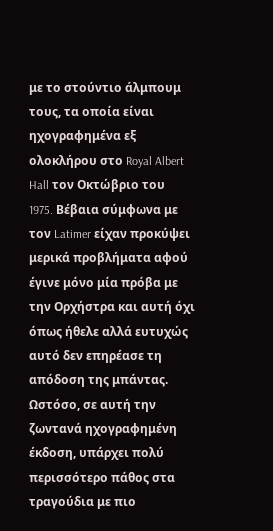με το στούντιο άλμπουμ τους, τα οποία είναι ηχογραφημένα εξ ολοκλήρου στο Royal Albert Hall τον Οκτώβριο του 1975. Bέβαια σύμφωνα με τον Latimer είχαν προκύψει μερικά προβλήματα αφού έγινε μόνο μία πρόβα με την Ορχήστρα και αυτή όχι όπως ήθελε αλλά ευτυχώς αυτό δεν επηρέασε τη απόδοση της μπάντας.
Ωστόσο, σε αυτή την ζωντανά ηχογραφημένη έκδοση, υπάρχει πολύ περισσότερο πάθος στα τραγούδια με πιο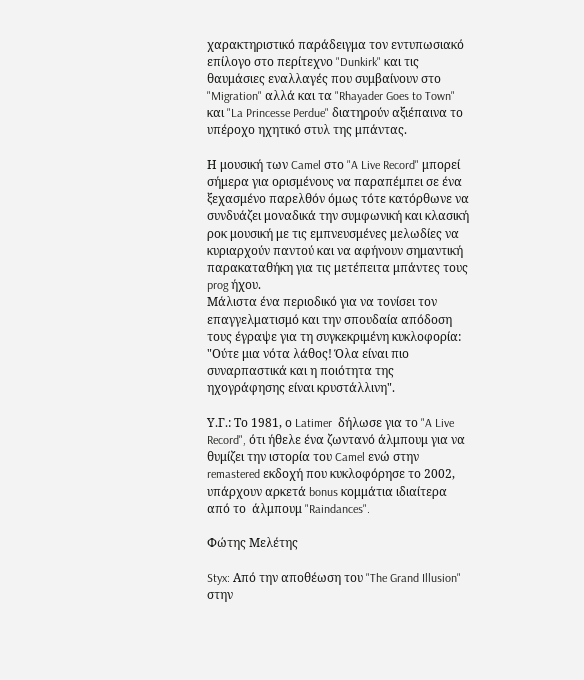χαρακτηριστικό παράδειγμα τον εντυπωσιακό επίλογο στο περίτεχνο "Dunkirk" και τις θαυμάσιες εναλλαγές που συμβαίνουν στο "Migration" αλλά και τα "Rhayader Goes to Town" και "La Princesse Perdue" διατηρούν αξιέπαινα το υπέροχο ηχητικό στυλ της μπάντας.

Η μουσική των Camel στο "A Live Record" μπορεί σήμερα για ορισμένους να παραπέμπει σε ένα ξεχασμένο παρελθόν όμως τότε κατόρθωνε να συνδυάζει μοναδικά την συμφωνική και κλασική ροκ μουσική με τις εμπνευσμένες μελωδίες να κυριαρχούν παντού και να αφήνουν σημαντική παρακαταθήκη για τις μετέπειτα μπάντες τους prog ήχου.
Μάλιστα ένα περιοδικό για να τονίσει τον επαγγελματισμό και την σπουδαία απόδοση τους έγραψε για τη συγκεκριμένη κυκλοφορία:
"Ούτε μια νότα λάθος! Όλα είναι πιο συναρπαστικά και η ποιότητα της ηχογράφησης είναι κρυστάλλινη".

Υ.Γ.: Το 1981, ο Latimer  δήλωσε για το "A Live Record", ότι ήθελε ένα ζωντανό άλμπουμ για να θυμίζει την ιστορία του Camel ενώ στην remastered εκδοχή που κυκλοφόρησε το 2002, υπάρχουν αρκετά bonus κομμάτια ιδιαίτερα από το  άλμπουμ "Raindances".

Φώτης Μελέτης

Styx: Από την αποθέωση του "The Grand Illusion" στην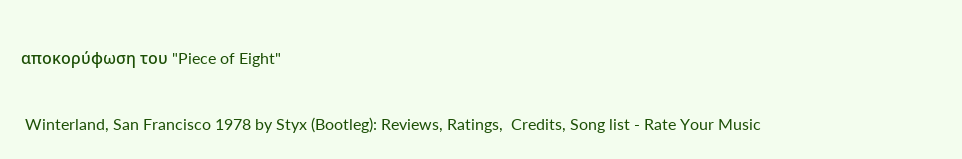αποκορύφωση του "Piece of Eight"

 Winterland, San Francisco 1978 by Styx (Bootleg): Reviews, Ratings,  Credits, Song list - Rate Your Music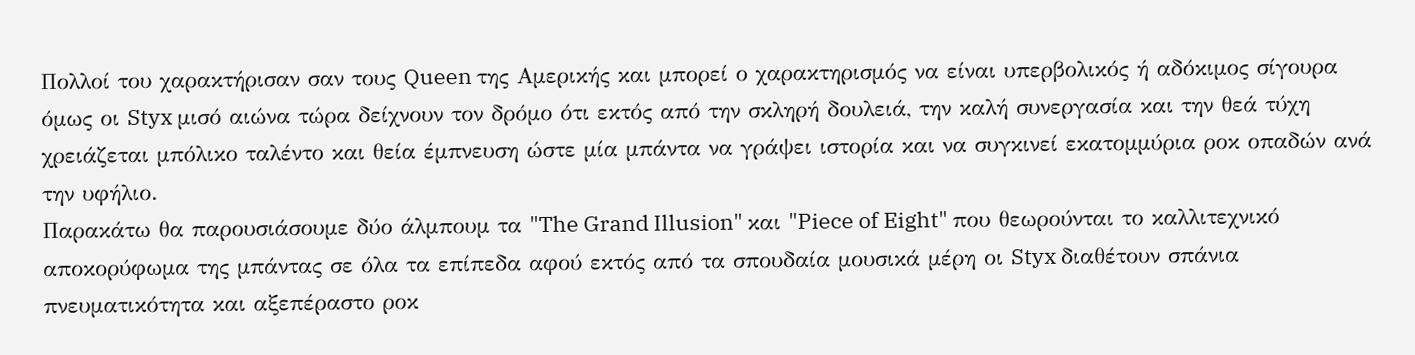Πολλοί του χαρακτήρισαν σαν τους Queen της Αμερικής και μπορεί ο χαρακτηρισμός να είναι υπερβολικός ή αδόκιμος σίγουρα όμως οι Styx μισό αιώνα τώρα δείχνουν τον δρόμο ότι εκτός από την σκληρή δουλειά, την καλή συνεργασία και την θεά τύχη χρειάζεται μπόλικο ταλέντο και θεία έμπνευση ώστε μία μπάντα να γράψει ιστορία και να συγκινεί εκατομμύρια ροκ οπαδών ανά την υφήλιο.
Παρακάτω θα παρουσιάσουμε δύο άλμπουμ τα "The Grand Illusion" και "Piece of Eight" που θεωρούνται το καλλιτεχνικό αποκορύφωμα της μπάντας σε όλα τα επίπεδα αφού εκτός από τα σπουδαία μουσικά μέρη οι Styx διαθέτουν σπάνια πνευματικότητα και αξεπέραστο ροκ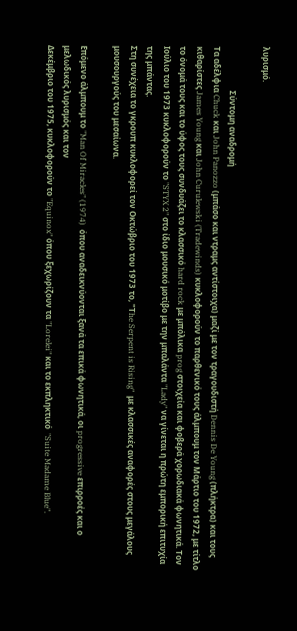λυρισμό.

                      Σύντομη αναδρομή
Τα αδέλφια Chuck και John Panozzo (μπάσο και ντραμς αντίστοιχα) μαζί με τον τραγουδιστή Dennis De Young (πλήκτρα) και τους κιθαρίστες James Young και John Curulewski (Tradewinds) κυκλοφορούν το παρθενικό τους άλμπουμ τον Μάρτιο του 1972, με τίτλο το όνομά τους και το ύφος τους συνδυάζει το κλασσικό hard rock με μπόλικα prog στοιχεία και φοβερά χορωδιακά φωνητικά. Toν Ιούλιο του 1973 κυκλοφορούν το "STYX 2" στο ίδιο μουσικό μοτίβο με την μπαλάντα "Lady" να γίνεται η πρώτη εμπορική επιτυχία της μπάντας.
Στη συνέχεια το γκρουπ κυκλοφορεί τον Οκτώβριο του 1973 το, "Τhe Serpent is Rising"  με κλασσικές αναφορές στους μεγάλους μουσουργούς του μεσαίωνα.

Επόμενο άλμπουμ το "Man Of Miracles" (1974)  όπου αναδεικνύονται ξανά τα επικά φωνητικά, οι progressive επιρροές και ο μελωδικός λυρισμός και τον
Δεκέμβριο του 1975, κυκλοφορούν το "Equinox" όπου ξεχωρίζουν τα "Lorelei" και το εκπληκτικό  "Suite Madame Blue".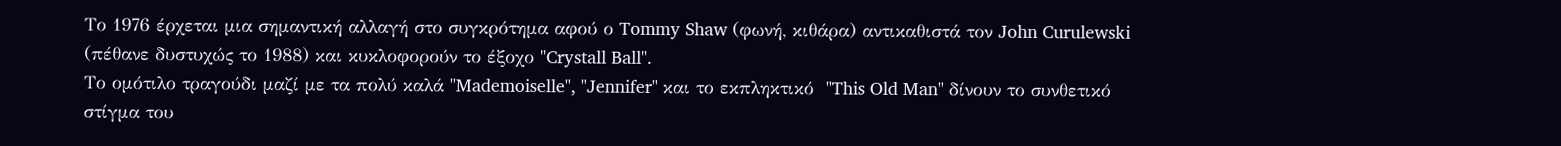Το 1976 έρχεται μια σημαντική αλλαγή στο συγκρότημα αφού ο Tommy Shaw (φωνή, κιθάρα) αντικαθιστά τον John Curulewski (πέθανε δυστυχώς το 1988) και κυκλοφορούν το έξοχο "Crystall Ball".
Το ομότιλο τραγούδι μαζί με τα πολύ καλά "Mademoiselle", "Jennifer" και το εκπληκτικό  "This Old Man" δίνουν το συνθετικό στίγμα του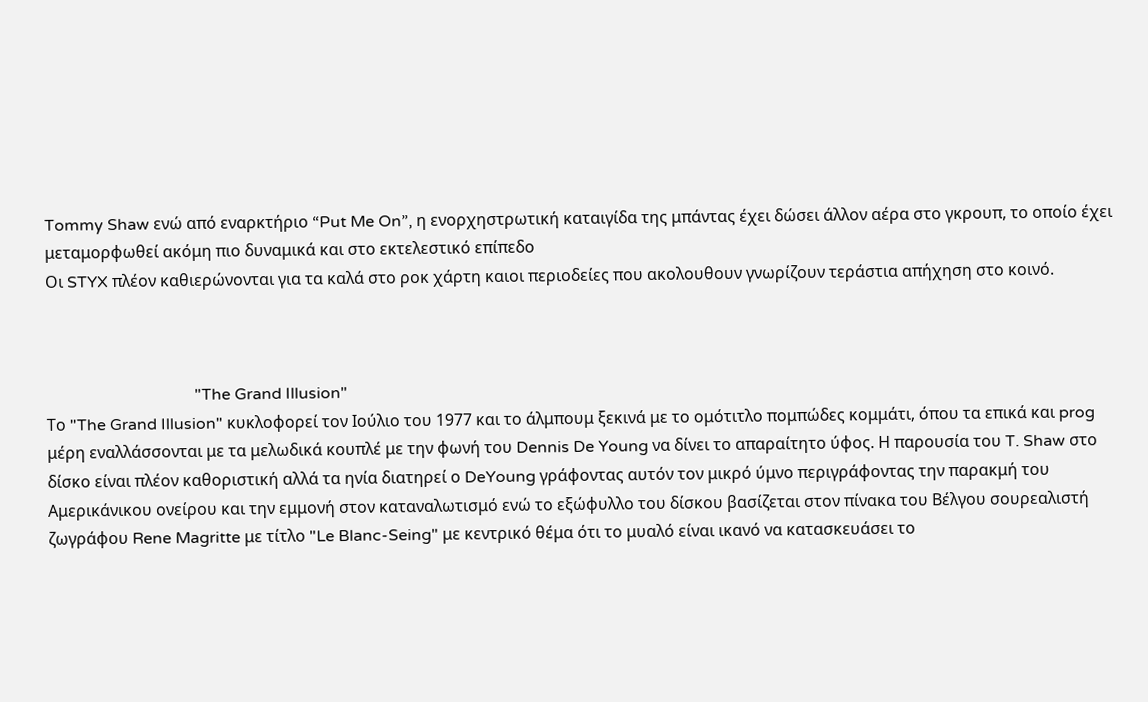Tommy Shaw ενώ από εναρκτήριο “Put Me On”, η ενορχηστρωτική καταιγίδα της μπάντας έχει δώσει άλλον αέρα στο γκρουπ, το οποίο έχει μεταμορφωθεί ακόμη πιο δυναμικά και στο εκτελεστικό επίπεδο
Οι STYX πλέον καθιερώνονται για τα καλά στο ροκ χάρτη καιοι περιοδείες που ακολουθουν γνωρίζουν τεράστια απήχηση στο κοινό.



                                     "The Grand Illusion"
Το "The Grand Illusion" κυκλοφορεί τον Ιούλιο του 1977 και το άλμπουμ ξεκινά με το ομότιτλο πομπώδες κομμάτι, όπου τα επικά και prog μέρη εναλλάσσονται με τα μελωδικά κουπλέ με την φωνή του Dennis De Young να δίνει το απαραίτητο ύφος. Η παρουσία του T. Shaw στο δίσκο είναι πλέον καθοριστική αλλά τα ηνία διατηρεί ο DeYoung γράφοντας αυτόν τον μικρό ύμνο περιγράφοντας την παρακμή του Αμερικάνικου ονείρου και την εμμονή στον καταναλωτισμό ενώ το εξώφυλλο του δίσκου βασίζεται στον πίνακα του Βέλγου σουρεαλιστή ζωγράφου Rene Magritte με τίτλο "Le Blanc-Seing" με κεντρικό θέμα ότι το μυαλό είναι ικανό να κατασκευάσει το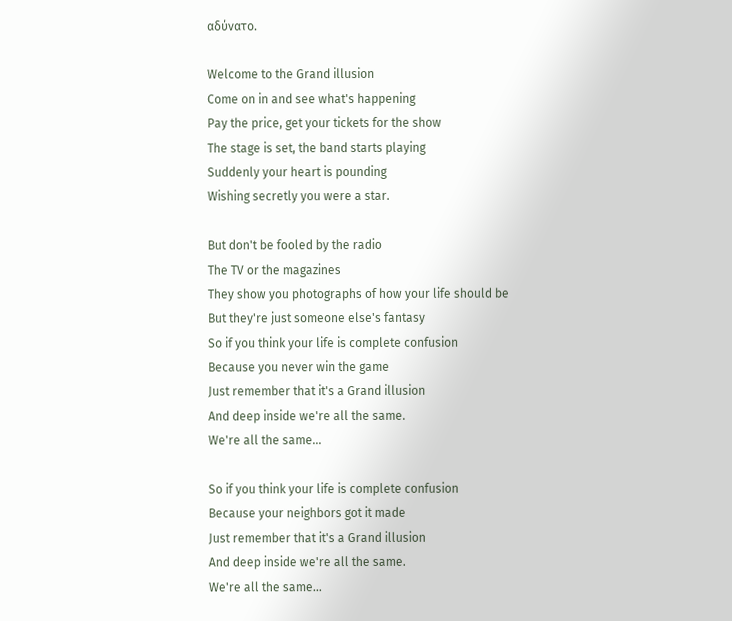αδύνατο.

Welcome to the Grand illusion
Come on in and see what's happening
Pay the price, get your tickets for the show
The stage is set, the band starts playing
Suddenly your heart is pounding
Wishing secretly you were a star.

But don't be fooled by the radio
The TV or the magazines
They show you photographs of how your life should be
But they're just someone else's fantasy
So if you think your life is complete confusion
Because you never win the game
Just remember that it's a Grand illusion
And deep inside we're all the same.
We're all the same...

So if you think your life is complete confusion
Because your neighbors got it made
Just remember that it's a Grand illusion
And deep inside we're all the same.
We're all the same...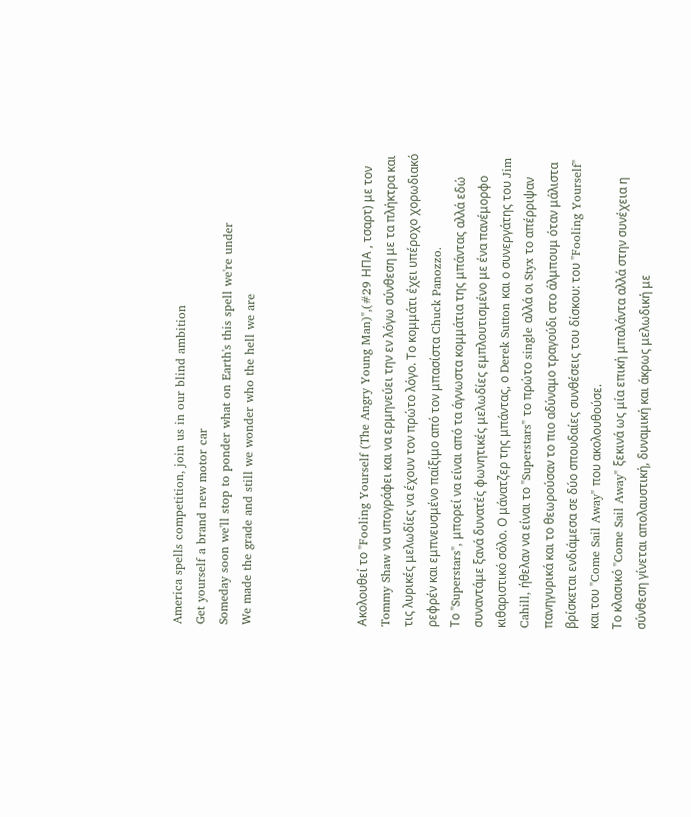America spells competition, join us in our blind ambition
Get yourself a brand new motor car
Someday soon we'll stop to ponder what on Earth's this spell we're under
We made the grade and still we wonder who the hell we are




Ακολουθεί το "Fooling Yourself (The Angry Young Man)",(#29 ΗΠΑ , τσαρτ) με τον Tommy Shaw να υπογράφει και να ερμηνεύει την εν λόγω σύνθεση με τα πλήκτρα και τις λυρικές μελωδίες να έχουν τον πρώτο λόγο. Το κομμάτι έχει υπέροχο χορωδιακό ρεφρέν και εμπνευσμένο παίξιμο από τον μπασίστα Chuck Panozzo.
Το "Superstars", μπορεί να είναι από τα άγνωστα κομμάτια της μπάντας αλλά εδώ συναντάμε ξανά δυνατές φωνητικές μελωδίες εμπλουτισμένο με ένα πανέμορφο κιθαριστικό σόλο. Ο μάνατζερ της μπάντας, ο Derek Sutton και ο συνεργάτης του Jim Cahill, ήθελαν να είναι το "Superstars" το πρώτο single αλλά οι Styx το απέρριψαν πανηγυρικά και το θεωρούσαν το πιο αδύναμο τραγούδι στο άλμπουμ όταν μάλιστα βρίσκεται ενδιάμεσα σε δύο σπουδαίες συνθέσεις του δίσκου: του "Fooling Yourself" και του "Come Sail Away" που ακολουθούσε.
Το κλασικό "Come Sail Away" ξεκινά ως μία επική μπαλάντα αλλά στην συνέχεια η σύνθεση γίνεται απολαυστική, δυναμική και άκρως μελωδική με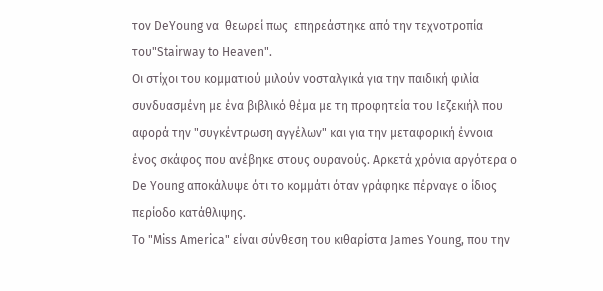τον DeYoung να  θεωρεί πως  επηρεάστηκε από την τεχνοτροπία του"Stairway to Heaven".
Οι στίχοι του κομματιού μιλούν νοσταλγικά για την παιδική φιλία συνδυασμένη με ένα βιβλικό θέμα με τη προφητεία του Ιεζεκιήλ που αφορά την "συγκέντρωση αγγέλων" και για την μεταφορική έννοια ένος σκάφος που ανέβηκε στους ουρανούς. Αρκετά χρόνια αργότερα ο De Young αποκάλυψε ότι το κομμάτι όταν γράφηκε πέρναγε ο ίδιος περίοδο κατάθλιψης.
Το "Miss America" είναι σύνθεση του κιθαρίστα James Young, που την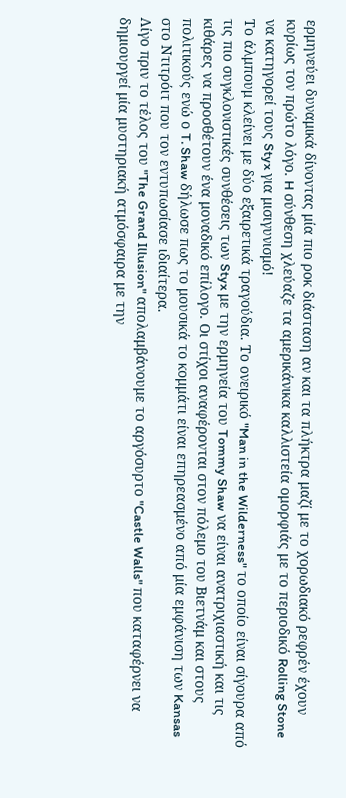ερμηνεύει δυναμικά δίνοντας μία πιο ροκ διάσταση αν και τα πλήκτρα μαζί με το χορωδιακό ρεφρέν έχουν κυρίως τον πρώτο λόγο. H σύνθεση χλεύαζε τα αμερικάνικα καλλιστεία ομορφιάς με το περιοδικό Rolling Stone να κατηγορεί τους Styx για μισιγυνισμό!
Το άλμπουμ κλείνει με δύο εξαιρετικά τραγούδια. Το ονειρικό "Man in the Wilderness" το οποίο είναι σίγουρα από τις πιο συγκλονιστικές συνθέσεις των Styx με την ερμηνεία του Tommy Shaw να είναι ανατριχιαστική και τις κιθάρες να προσθέτουν ένα μοναδικό επίλογο. Οι στίχοι αναφέρονται στον πόλεμο του Βιετνάμ και στους πολιτικούς ενώ ο T. Shaw δήλωσε πως το μουσικά το κομμάτι είναι επηρεασμένο από μία εμφάνιση των Kansas στο Ντιτρόιτ που τον εντυπωσίασε ιδιαίτερα.
Λίγο πριν το τέλος του "The Grand Illusion" απολαμβάνουμε το αργόσυρτο "Castle Walls" που καταφέρνει να δημιουργεί μία μυστηριακή ατμόσφαιρα με την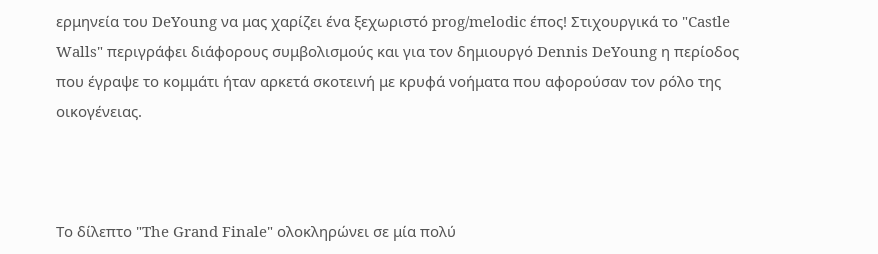ερμηνεία του DeYoung να μας χαρίζει ένα ξεχωριστό prog/melodic έπος! Στιχουργικά το "Castle Walls" περιγράφει διάφορους συμβολισμούς και για τον δημιουργό Dennis DeYoung η περίοδος που έγραψε το κομμάτι ήταν αρκετά σκοτεινή με κρυφά νοήματα που αφορούσαν τον ρόλο της οικογένειας.



Το δίλεπτο "The Grand Finale" ολοκληρώνει σε μία πολύ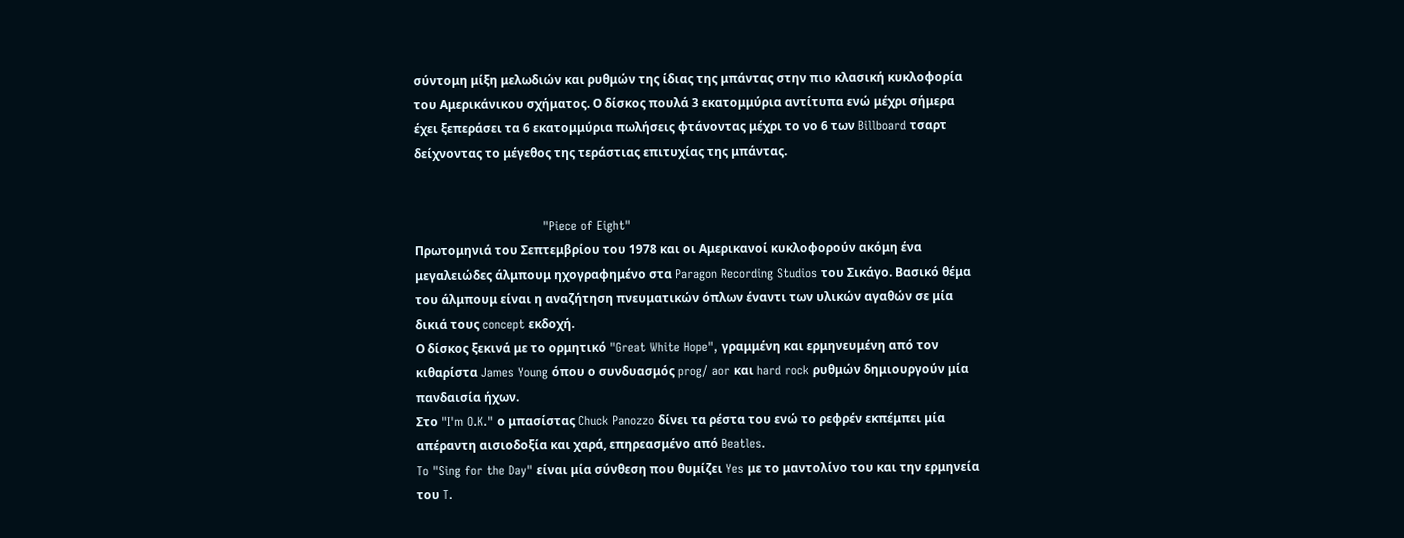σύντομη μίξη μελωδιών και ρυθμών της ίδιας της μπάντας στην πιο κλασική κυκλοφορία του Αμερικάνικου σχήματος. Ο δίσκος πουλά 3 εκατομμύρια αντίτυπα ενώ μέχρι σήμερα έχει ξεπεράσει τα 6 εκατομμύρια πωλήσεις φτάνοντας μέχρι το νο 6 των Billboard τσαρτ δείχνοντας το μέγεθος της τεράστιας επιτυχίας της μπάντας.


                                "Piece of Eight"
Πρωτομηνιά του Σεπτεμβρίου του 1978 και οι Αμερικανοί κυκλοφορούν ακόμη ένα μεγαλειώδες άλμπουμ ηχογραφημένο στα Paragon Recording Studios του Σικάγο. Βασικό θέμα του άλμπουμ είναι η αναζήτηση πνευματικών όπλων έναντι των υλικών αγαθών σε μία δικιά τους concept εκδοχή.
Ο δίσκος ξεκινά με το ορμητικό "Great White Hope", γραμμένη και ερμηνευμένη από τον κιθαρίστα James Young όπου ο συνδυασμός prog/ aor και hard rock ρυθμών δημιουργούν μία πανδαισία ήχων.
Στο "I'm O.K." ο μπασίστας Chuck Panozzo δίνει τα ρέστα του ενώ το ρεφρέν εκπέμπει μία απέραντη αισιοδοξία και χαρά, επηρεασμένο από Beatles.
To "Sing for the Day" είναι μία σύνθεση που θυμίζει Yes με το μαντολίνο του και την ερμηνεία του T.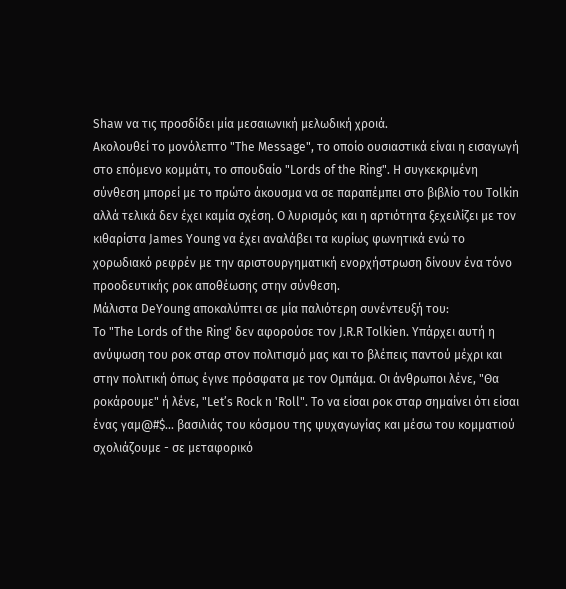Shaw να τις προσδίδει μία μεσαιωνική μελωδική χροιά.
Ακολουθεί το μονόλεπτο "The Message", το οποίο ουσιαστικά είναι η εισαγωγή στο επόμενο κομμάτι, το σπουδαίο "Lords of the Ring". Η συγκεκριμένη σύνθεση μπορεί με το πρώτο άκουσμα να σε παραπέμπει στο βιβλίο του Tolkin αλλά τελικά δεν έχει καμία σχέση. Ο λυρισμός και η αρτιότητα ξεχειλίζει με τον κιθαρίστα James Young να έχει αναλάβει τα κυρίως φωνητικά ενώ το χορωδιακό ρεφρέν με την αριστουργηματική ενορχήστρωση δίνουν ένα τόνο προοδευτικής ροκ αποθέωσης στην σύνθεση.
Μάλιστα DeYoung αποκαλύπτει σε μία παλιότερη συνέντευξή του:
Το "The Lords of the Ring' δεν αφορούσε τον J.R.R Tolkien. Υπάρχει αυτή η ανύψωση του ροκ σταρ στον πολιτισμό μας και το βλέπεις παντού μέχρι και στην πολιτική όπως έγινε πρόσφατα με τον Ομπάμα. Οι άνθρωποι λένε, "Θα ροκάρουμε" ή λένε, "Let’s Rock n 'Roll". Το να είσαι ροκ σταρ σημαίνει ότι είσαι ένας γαμ@#$... βασιλιάς του κόσμου της ψυχαγωγίας και μέσω του κομματιού σχολιάζουμε - σε μεταφορικό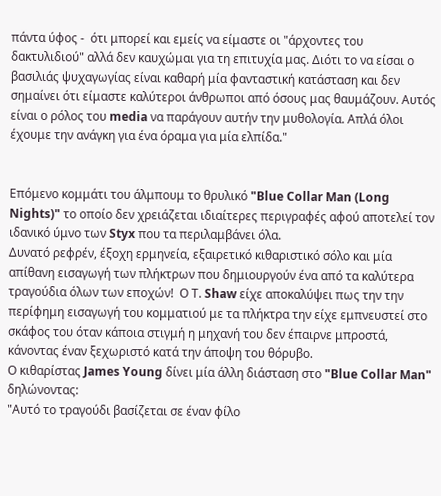πάντα ύφος -  ότι μπορεί και εμείς να είμαστε οι "άρχοντες του δακτυλιδιού" αλλά δεν καυχώμαι για τη επιτυχία μας. Διότι το να είσαι ο βασιλιάς ψυχαγωγίας είναι καθαρή μία φανταστική κατάσταση και δεν σημαίνει ότι είμαστε καλύτεροι άνθρωποι από όσους μας θαυμάζουν. Αυτός είναι ο ρόλος του media να παράγουν αυτήν την μυθολογία. Απλά όλοι έχουμε την ανάγκη για ένα όραμα για μία ελπίδα."


Επόμενο κομμάτι του άλμπουμ το θρυλικό "Blue Collar Man (Long Nights)" το οποίο δεν χρειάζεται ιδιαίτερες περιγραφές αφού αποτελεί τον ιδανικό ύμνο των Styx που τα περιλαμβάνει όλα.
Δυνατό ρεφρέν, έξοχη ερμηνεία, εξαιρετικό κιθαριστικό σόλο και μία απίθανη εισαγωγή των πλήκτρων που δημιουργούν ένα από τα καλύτερα τραγούδια όλων των εποχών!  Ο Τ. Shaw είχε αποκαλύψει πως την την περίφημη εισαγωγή του κομματιού με τα πλήκτρα την είχε εμπνευστεί στο σκάφος του όταν κάποια στιγμή η μηχανή του δεν έπαιρνε μπροστά, κάνοντας έναν ξεχωριστό κατά την άποψη του θόρυβο.
Ο κιθαρίστας James Young δίνει μία άλλη διάσταση στο "Blue Collar Man" δηλώνοντας:
"Αυτό το τραγούδι βασίζεται σε έναν φίλο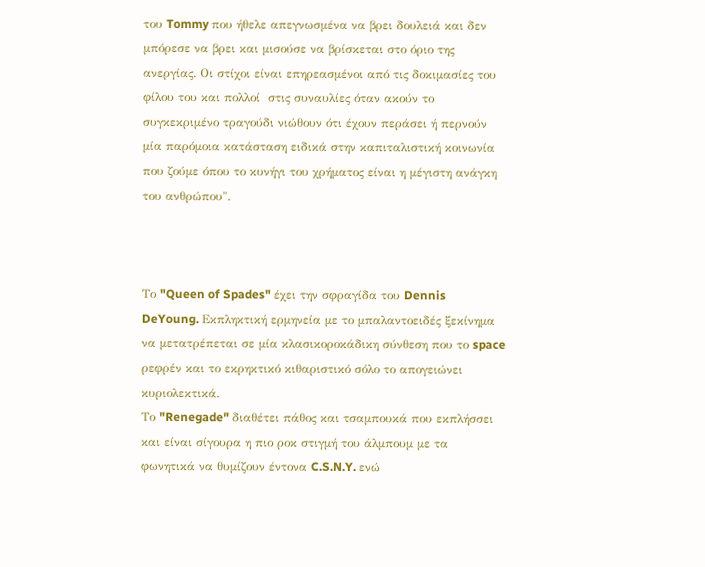του Tommy που ήθελε απεγνωσμένα να βρει δουλειά και δεν μπόρεσε να βρει και μισούσε να βρίσκεται στο όριο της ανεργίας. Οι στίχοι είναι επηρεασμένοι από τις δοκιμασίες του φίλου του και πολλοί  στις συναυλίες όταν ακούν το συγκεκριμένο τραγούδι νιώθουν ότι έχουν περάσει ή περνούν μία παρόμοια κατάσταση ειδικά στην καπιταλιστική κοινωνία που ζούμε όπου το κυνήγι του χρήματος είναι η μέγιστη ανάγκη του ανθρώπου".



Το "Queen of Spades" έχει την σφραγίδα του Dennis DeYoung. Εκπληκτική ερμηνεία με το μπαλαντοειδές ξεκίνημα να μετατρέπεται σε μία κλασικοροκάδικη σύνθεση που το space ρεφρέν και το εκρηκτικό κιθαριστικό σόλο το απογειώνει κυριολεκτικά.
Το "Renegade" διαθέτει πάθος και τσαμπουκά που εκπλήσσει και είναι σίγουρα η πιο ροκ στιγμή του άλμπουμ με τα φωνητικά να θυμίζουν έντονα C.S.N.Y. ενώ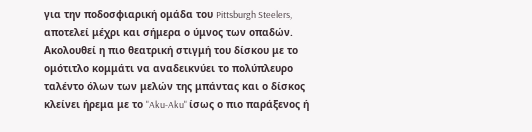για την ποδοσφιαρική ομάδα του Pittsburgh Steelers, αποτελεί μέχρι και σήμερα ο ύμνος των οπαδών.
Ακολουθεί η πιο θεατρική στιγμή του δίσκου με το ομότιτλο κομμάτι να αναδεικνύει το πολύπλευρο ταλέντο όλων των μελών της μπάντας και ο δίσκος κλείνει ήρεμα με το "Aku-Aku" ίσως ο πιο παράξενος ή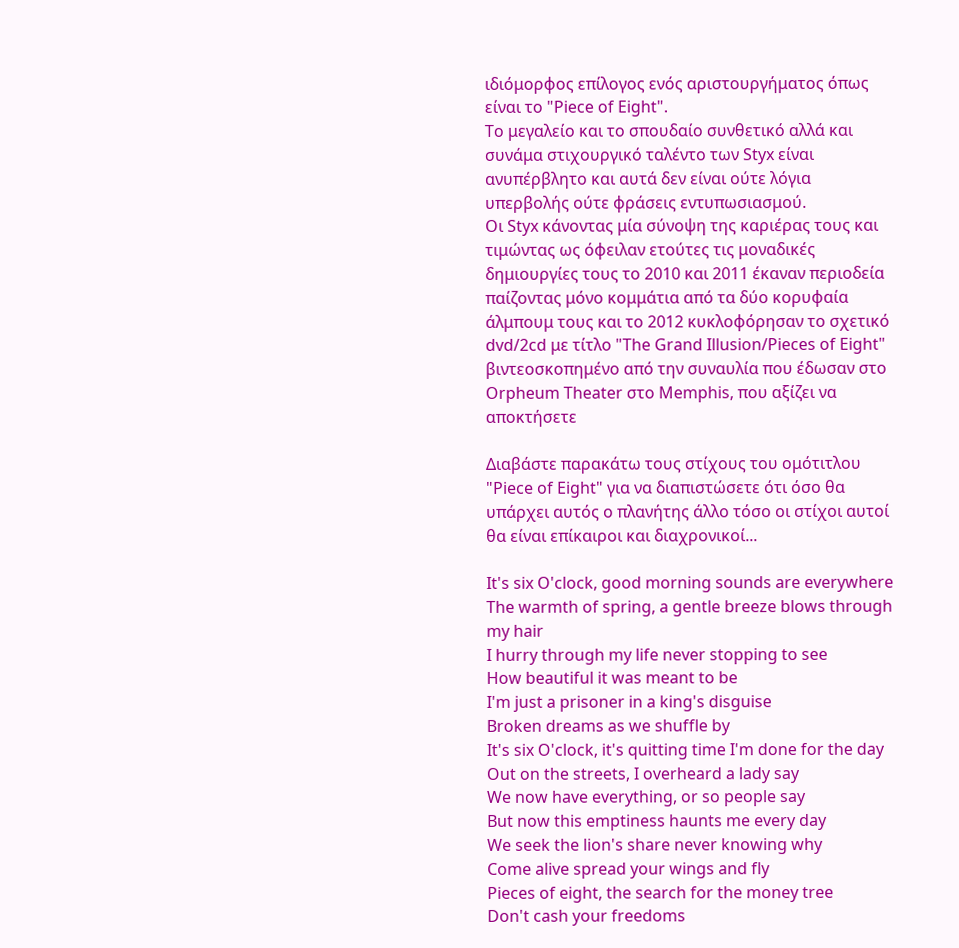ιδιόμορφος επίλογος ενός αριστουργήματος όπως είναι το "Piece of Eight".
Το μεγαλείο και το σπουδαίο συνθετικό αλλά και συνάμα στιχουργικό ταλέντο των Styx είναι ανυπέρβλητο και αυτά δεν είναι ούτε λόγια υπερβολής ούτε φράσεις εντυπωσιασμού.
Οι Styx κάνοντας μία σύνοψη της καριέρας τους και τιμώντας ως όφειλαν ετούτες τις μοναδικές δημιουργίες τους το 2010 και 2011 έκαναν περιοδεία παίζοντας μόνο κομμάτια από τα δύο κορυφαία άλμπουμ τους και το 2012 κυκλοφόρησαν το σχετικό dvd/2cd με τίτλο "The Grand Illusion/Pieces of Eight"  βιντεοσκοπημένο από την συναυλία που έδωσαν στο Orpheum Theater στο Memphis, που αξίζει να αποκτήσετε

Διαβάστε παρακάτω τους στίχους του ομότιτλου "Piece of Eight" για να διαπιστώσετε ότι όσο θα υπάρχει αυτός ο πλανήτης άλλο τόσο οι στίχοι αυτοί θα είναι επίκαιροι και διαχρονικοί...

It's six O'clock, good morning sounds are everywhere
The warmth of spring, a gentle breeze blows through my hair
I hurry through my life never stopping to see
How beautiful it was meant to be
I'm just a prisoner in a king's disguise
Broken dreams as we shuffle by
It's six O'clock, it's quitting time I'm done for the day
Out on the streets, I overheard a lady say
We now have everything, or so people say
But now this emptiness haunts me every day
We seek the lion's share never knowing why
Come alive spread your wings and fly
Pieces of eight, the search for the money tree
Don't cash your freedoms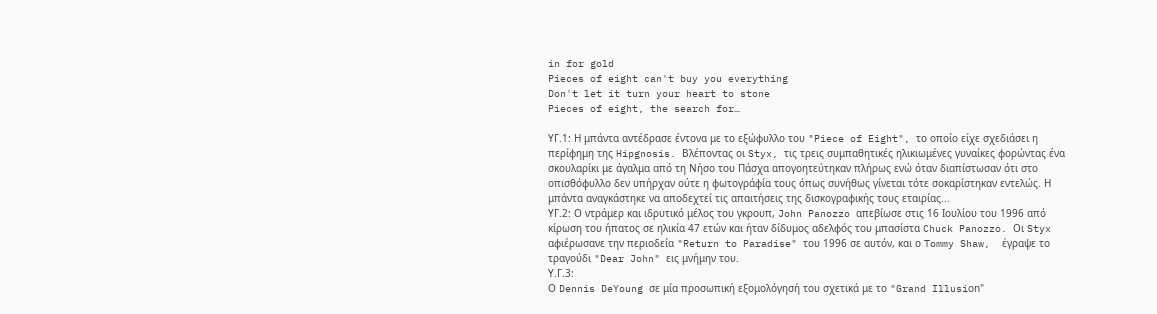in for gold
Pieces of eight can't buy you everything
Don't let it turn your heart to stone
Pieces of eight, the search for…

ΥΓ.1: Η μπάντα αντέδρασε έντονα με το εξώφυλλο του "Piece of Eight", το οποίο είχε σχεδιάσει η περίφημη της Hipgnosis. Βλέποντας οι Styx, τις τρεις συμπαθητικές ηλικιωμένες γυναίκες φορώντας ένα σκουλαρίκι με άγαλμα από τη Νήσο του Πάσχα απογοητεύτηκαν πλήρως ενώ όταν διαπίστωσαν ότι στο οπισθόφυλλο δεν υπήρχαν ούτε η φωτογράφία τους όπως συνήθως γίνεται τότε σοκαρίστηκαν εντελώς. Η μπάντα αναγκάστηκε να αποδεχτεί τις απαιτήσεις της δισκογραφικής τους εταιρίας...
ΥΓ.2: Ο ντράμερ και ιδρυτικό μέλος του γκρουπ, John Panozzo απεβίωσε στις 16 Ιουλίου του 1996 από κίρωση του ήπατος σε ηλικία 47 ετών και ήταν δίδυμος αδελφός του μπασίστα Chuck Panozzo. Οι Styx αφιέρωσανε την περιοδεία "Return to Paradise" του 1996 σε αυτόν, και ο Tommy Shaw,  έγραψε το τραγούδι "Dear John" εις μνήμην του.
Υ.Γ.3:
Ο Dennis DeYoung σε μία προσωπική εξομολόγησή του σχετικά με το "Grand Illusiοn"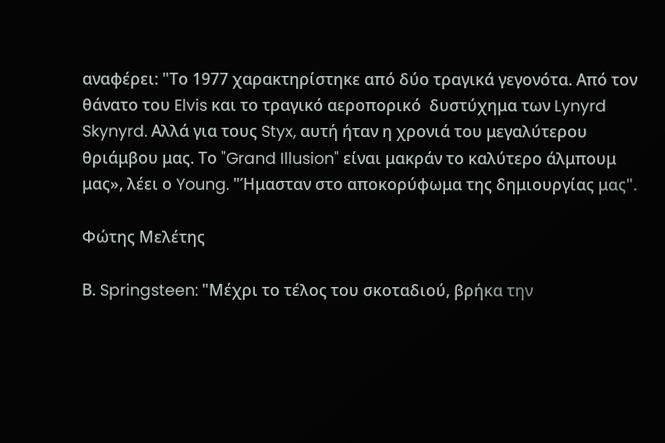αναφέρει: "Το 1977 χαρακτηρίστηκε από δύο τραγικά γεγονότα. Από τον θάνατο του Elvis και το τραγικό αεροπορικό  δυστύχημα των Lynyrd Skynyrd. Αλλά για τους Styx, αυτή ήταν η χρονιά του μεγαλύτερου θριάμβου μας. Το "Grand Illusion" είναι μακράν το καλύτερο άλμπουμ μας», λέει ο Young. "Ήμασταν στο αποκορύφωμα της δημιουργίας μας".

Φώτης Μελέτης

Β. Springsteen: "Μέχρι το τέλος του σκοταδιού, βρήκα την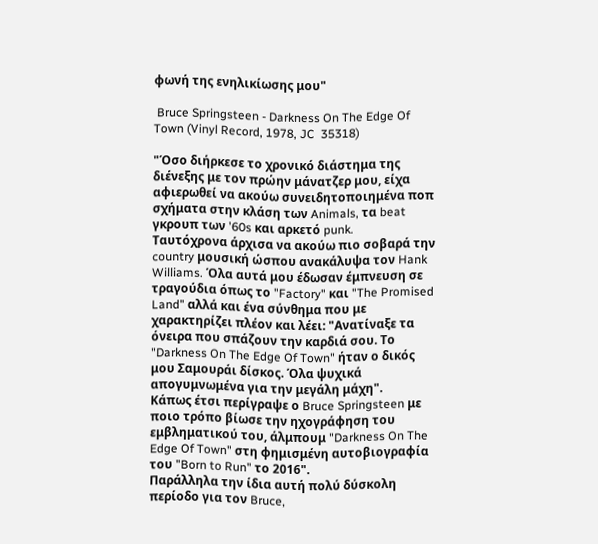φωνή της ενηλικίωσης μου"

 Bruce Springsteen - Darkness On The Edge Of Town (Vinyl Record, 1978, JC  35318)

"Όσο διήρκεσε το χρονικό διάστημα της διένεξης με τον πρώην μάνατζερ μου, είχα αφιερωθεί να ακούω συνειδητοποιημένα ποπ σχήματα στην κλάση των Animals, τα beat γκρουπ των '60s και αρκετό punk.
Ταυτόχρονα άρχισα να ακούω πιο σοβαρά την country μουσική ώσπου ανακάλυψα τον Hank Williams. Όλα αυτά μου έδωσαν έμπνευση σε τραγούδια όπως το "Factory" και "The Promised Land" αλλά και ένα σύνθημα που με χαρακτηρίζει πλέον και λέει: "Ανατίναξε τα όνειρα που σπάζουν την καρδιά σου. Το "Darkness On The Edge Of Town" ήταν ο δικός μου Σαμουράι δίσκος. Όλα ψυχικά απογυμνωμένα για την μεγάλη μάχη".
Κάπως έτσι περίγραψε ο Bruce Springsteen με ποιο τρόπο βίωσε την ηχογράφηση του εμβληματικού του, άλμπουμ "Darkness On The Edge Of Town" στη φημισμένη αυτοβιογραφία του "Born to Run" το 2016".
Παράλληλα την ίδια αυτή πολύ δύσκολη περίοδο για τον Bruce,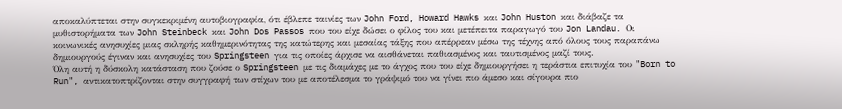αποκαλύπτεται στην συγκεκριμένη αυτοβιογραφία, ότι έβλεπε ταινίες των John Ford, Howard Hawks και John Huston και διάβαζε τα μυθιστορήματα των John Steinbeck και John Dos Passos που του είχε δώσει ο φίλος του και μετέπειτα παραγωγό του Jon Landau. Οι κοινωνικές ανησυχίες μιας σκληρής καθημερινότητας της κατώτερης και μεσαίας τάξης που απέρρεαν μέσω της τέχνης από όλους τους παραπάνω δημιουργούς έγιναν και ανησυχίες του Springsteen για τις οποίες άρχισε να αισθάνεται παθιασμένος και ταυτισμένος μαζί τους.
Όλη αυτή η δύσκολη κατάσταση που ζούσε ο Springsteen με τις διαμάχες με το άγχος που του είχε δημιουργήσει η τεράστια επιτυχία του "Born to Run", αντικατοπτρίζονται στην συγγραφή των στίχων του με αποτέλεσμα το γράψιμό του να γίνει πιο άμεσο και σίγουρα πιο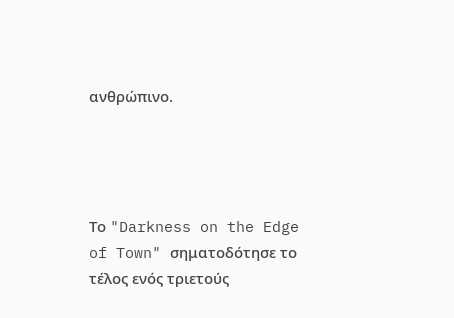ανθρώπινο.




Το "Darkness on the Edge of Town" σηματοδότησε το τέλος ενός τριετούς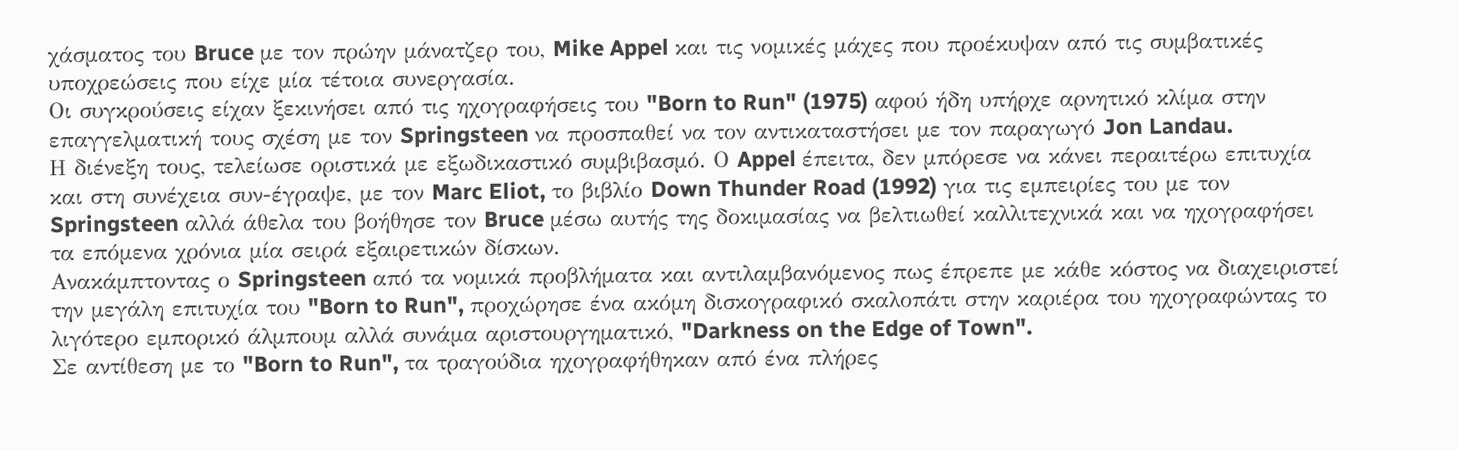χάσματος του Bruce με τον πρώην μάνατζερ του, Mike Appel και τις νομικές μάχες που προέκυψαν από τις συμβατικές υποχρεώσεις που είχε μία τέτοια συνεργασία.
Οι συγκρούσεις είχαν ξεκινήσει από τις ηχογραφήσεις του "Born to Run" (1975) αφού ήδη υπήρχε αρνητικό κλίμα στην επαγγελματική τους σχέση με τον Springsteen να προσπαθεί να τον αντικαταστήσει με τον παραγωγό Jon Landau.
Η διένεξη τους, τελείωσε οριστικά με εξωδικαστικό συμβιβασμό. Ο Appel έπειτα, δεν μπόρεσε να κάνει περαιτέρω επιτυχία και στη συνέχεια συν-έγραψε, με τον Marc Eliot, το βιβλίο Down Thunder Road (1992) για τις εμπειρίες του με τον Springsteen αλλά άθελα του βοήθησε τον Bruce μέσω αυτής της δοκιμασίας να βελτιωθεί καλλιτεχνικά και να ηχογραφήσει τα επόμενα χρόνια μία σειρά εξαιρετικών δίσκων.
Ανακάμπτοντας ο Springsteen από τα νομικά προβλήματα και αντιλαμβανόμενος πως έπρεπε με κάθε κόστος να διαχειριστεί την μεγάλη επιτυχία του "Born to Run", προχώρησε ένα ακόμη δισκογραφικό σκαλοπάτι στην καριέρα του ηχογραφώντας το λιγότερο εμπορικό άλμπουμ αλλά συνάμα αριστουργηματικό, "Darkness on the Edge of Town".
Σε αντίθεση με το "Born to Run", τα τραγούδια ηχογραφήθηκαν από ένα πλήρες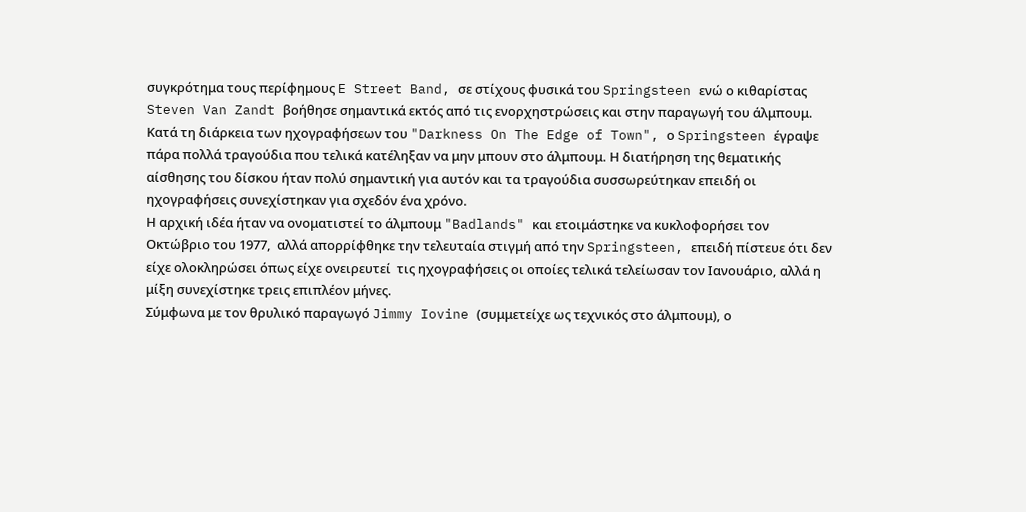συγκρότημα τους περίφημους E Street Band, σε στίχους φυσικά του Springsteen ενώ ο κιθαρίστας Steven Van Zandt βοήθησε σημαντικά εκτός από τις ενορχηστρώσεις και στην παραγωγή του άλμπουμ.
Κατά τη διάρκεια των ηχογραφήσεων του "Darkness On The Edge of Town", ο Springsteen έγραψε πάρα πολλά τραγούδια που τελικά κατέληξαν να μην μπουν στο άλμπουμ. Η διατήρηση της θεματικής αίσθησης του δίσκου ήταν πολύ σημαντική για αυτόν και τα τραγούδια συσσωρεύτηκαν επειδή οι ηχογραφήσεις συνεχίστηκαν για σχεδόν ένα χρόνο.
Η αρχική ιδέα ήταν να ονοματιστεί το άλμπουμ "Badlands" και ετοιμάστηκε να κυκλοφορήσει τον Οκτώβριο του 1977,  αλλά απορρίφθηκε την τελευταία στιγμή από την Springsteen, επειδή πίστευε ότι δεν είχε ολοκληρώσει όπως είχε ονειρευτεί  τις ηχογραφήσεις οι οποίες τελικά τελείωσαν τον Ιανουάριο, αλλά η μίξη συνεχίστηκε τρεις επιπλέον μήνες.
Σύμφωνα με τον θρυλικό παραγωγό Jimmy Iovine (συμμετείχε ως τεχνικός στο άλμπουμ), ο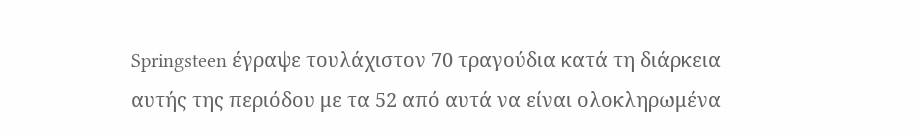Springsteen έγραψε τουλάχιστον 70 τραγούδια κατά τη διάρκεια αυτής της περιόδου με τα 52 από αυτά να είναι ολοκληρωμένα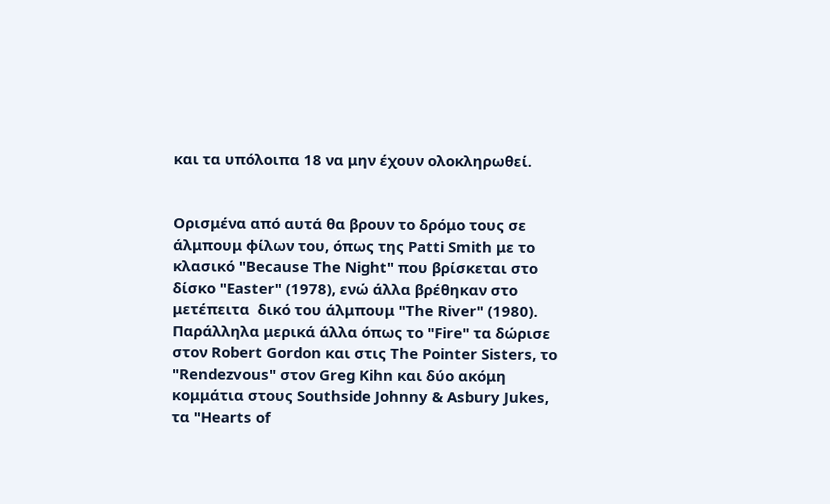και τα υπόλοιπα 18 να μην έχουν ολοκληρωθεί.


Ορισμένα από αυτά θα βρουν το δρόμο τους σε άλμπουμ φίλων του, όπως της Patti Smith με το κλασικό "Because The Night" που βρίσκεται στο δίσκο "Easter" (1978), ενώ άλλα βρέθηκαν στο μετέπειτα  δικό του άλμπουμ "The River" (1980).
Παράλληλα μερικά άλλα όπως το "Fire" τα δώρισε στον Robert Gordon και στις The Pointer Sisters, το "Rendezvous" στον Greg Kihn και δύο ακόμη κομμάτια στους Southside Johnny & Asbury Jukes, τα "Hearts of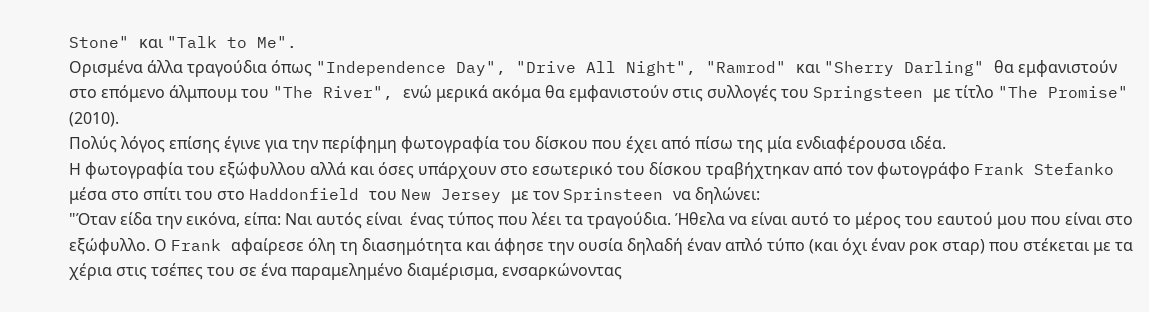Stone" και "Talk to Me".
Ορισμένα άλλα τραγούδια όπως "Independence Day", "Drive All Night", "Ramrod" και "Sherry Darling" θα εμφανιστούν στο επόμενο άλμπουμ του "The River", ενώ μερικά ακόμα θα εμφανιστούν στις συλλογές του Springsteen με τίτλο "The Promise" (2010).
Πολύς λόγος επίσης έγινε για την περίφημη φωτογραφία του δίσκου που έχει από πίσω της μία ενδιαφέρουσα ιδέα.
Η φωτογραφία του εξώφυλλου αλλά και όσες υπάρχουν στο εσωτερικό του δίσκου τραβήχτηκαν από τον φωτογράφο Frank Stefanko μέσα στο σπίτι του στο Haddonfield του New Jersey με τον Sprinsteen να δηλώνει:
"Όταν είδα την εικόνα, είπα: Ναι αυτός είναι  ένας τύπος που λέει τα τραγούδια. Ήθελα να είναι αυτό το μέρος του εαυτού μου που είναι στο εξώφυλλο. Ο Frank αφαίρεσε όλη τη διασημότητα και άφησε την ουσία δηλαδή έναν απλό τύπο (και όχι έναν ροκ σταρ) που στέκεται με τα χέρια στις τσέπες του σε ένα παραμελημένο διαμέρισμα, ενσαρκώνοντας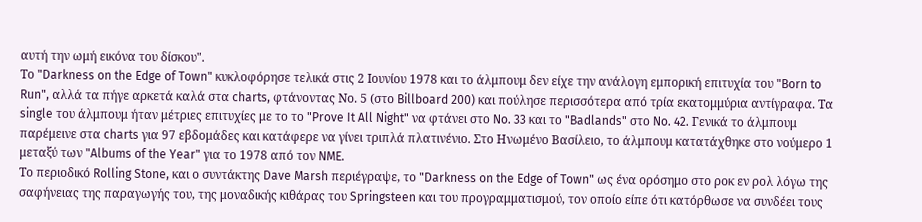αυτή την ωμή εικόνα του δίσκου".
Το "Darkness on the Edge of Town" κυκλοφόρησε τελικά στις 2 Ιουνίου 1978 και το άλμπουμ δεν είχε την ανάλογη εμπορική επιτυχία του "Born to Run", αλλά τα πήγε αρκετά καλά στα charts, φτάνοντας Νο. 5 (στο Billboard 200) και πούλησε περισσότερα από τρία εκατομμύρια αντίγραφα. Τα single του άλμπουμ ήταν μέτριες επιτυχίες με το το "Prove It All Night" να φτάνει στο No. 33 και το "Badlands" στο No. 42. Γενικά το άλμπουμ παρέμεινε στα charts για 97 εβδομάδες και κατάφερε να γίνει τριπλά πλατινένιο. Στο Ηνωμένο Βασίλειο, το άλμπουμ κατατάχθηκε στο νούμερο 1 μεταξύ των "Albums of the Year" για το 1978 από τον NME.
Το περιοδικό Rolling Stone, και ο συντάκτης Dave Marsh περιέγραψε, το "Darkness on the Edge of Town" ως ένα ορόσημο στο ροκ εν ρολ λόγω της σαφήνειας της παραγωγής του, της μοναδικής κιθάρας του Springsteen και του προγραμματισμού, τον οποίο είπε ότι κατόρθωσε να συνδέει τους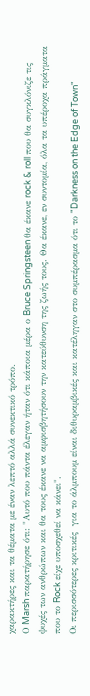χαρακτήρες και τα θέματα με έναν λεπτό αλλά συνεκτικό τρόπο.
Ο Marsh παρατήρησε ότι: "Αυτό που πάντα έλεγαν ήταν ότι κάποια μέρα ο Bruce Springsteen θα έκανε rock & roll που θα συγκλόνιζε τις ψυχές των ανθρώπων και θα τους έκανε να αμφισβητήσουν την κατεύθυνση της ζωής τους. Θα έκανε, εν συντομία, όλα τα υπέροχα πράγματα που το Rock είχε υποσχεθεί να κάνει".
Οι περισσότερες κριτικές  για το άλμπουμ είναι διθυραμβικές και κατέληγαν στο συμπέρασμα ότι το "Darkness on the Edge of Town"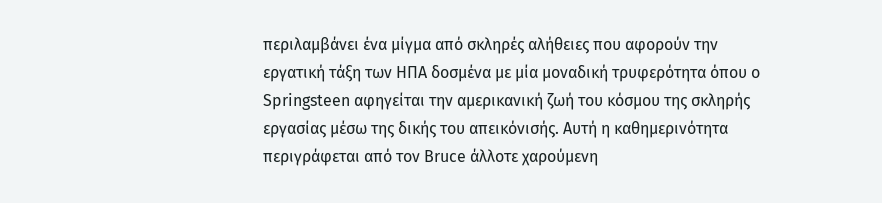περιλαμβάνει ένα μίγμα από σκληρές αλήθειες που αφορούν την εργατική τάξη των ΗΠΑ δοσμένα με μία μοναδική τρυφερότητα όπου o Springsteen αφηγείται την αμερικανική ζωή του κόσμου της σκληρής εργασίας μέσω της δικής του απεικόνισής. Αυτή η καθημερινότητα περιγράφεται από τον Bruce άλλοτε χαρούμενη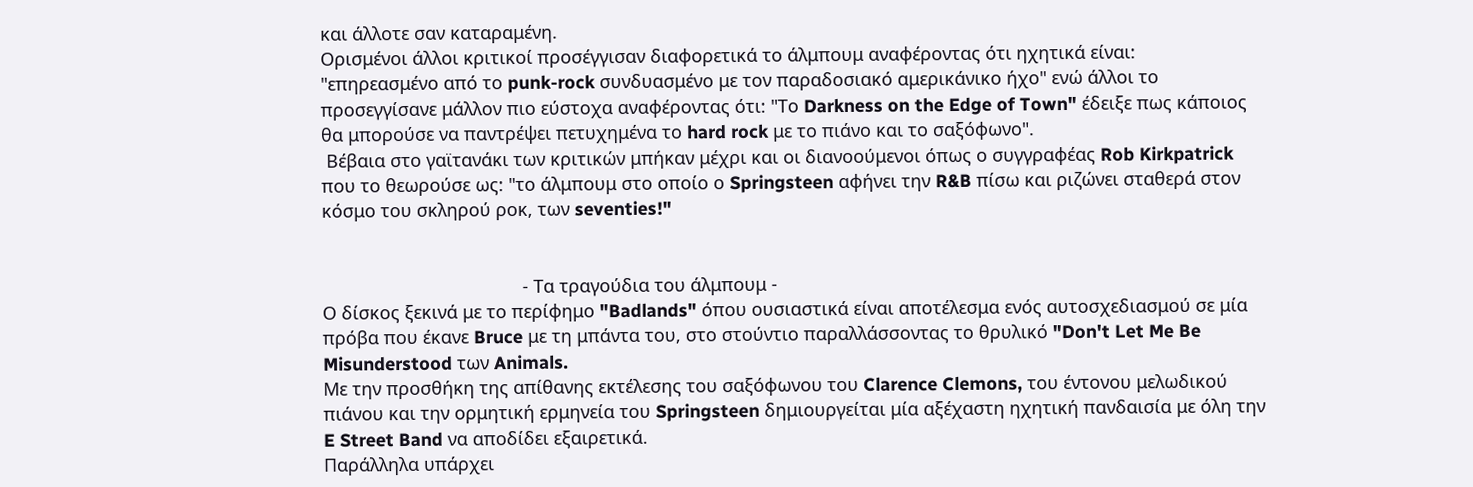και άλλοτε σαν καταραμένη.
Ορισμένοι άλλοι κριτικοί προσέγγισαν διαφορετικά το άλμπουμ αναφέροντας ότι ηχητικά είναι:
"επηρεασμένο από το punk-rock συνδυασμένο με τον παραδοσιακό αμερικάνικο ήχο" ενώ άλλοι το προσεγγίσανε μάλλον πιο εύστοχα αναφέροντας ότι: "Το Darkness on the Edge of Town" έδειξε πως κάποιος θα μπορούσε να παντρέψει πετυχημένα το hard rock με το πιάνο και το σαξόφωνο".
 Βέβαια στο γαϊτανάκι των κριτικών μπήκαν μέχρι και οι διανοούμενοι όπως ο συγγραφέας Rob Kirkpatrick που το θεωρούσε ως: "το άλμπουμ στο οποίο ο Springsteen αφήνει την R&B πίσω και ριζώνει σταθερά στον κόσμο τoυ σκληρού ροκ, των seventies!"


                                        - Τα τραγούδια του άλμπουμ -
Ο δίσκος ξεκινά με το περίφημο "Badlands" όπου ουσιαστικά είναι αποτέλεσμα ενός αυτοσχεδιασμού σε μία πρόβα που έκανε Bruce με τη μπάντα του, στο στούντιο παραλλάσσοντας το θρυλικό "Don't Let Me Be Misunderstood των Animals.
Με την προσθήκη της απίθανης εκτέλεσης του σαξόφωνου του Clarence Clemons, του έντονου μελωδικού πιάνου και την ορμητική ερμηνεία του Springsteen δημιουργείται μία αξέχαστη ηχητική πανδαισία με όλη την E Street Band να αποδίδει εξαιρετικά.
Παράλληλα υπάρχει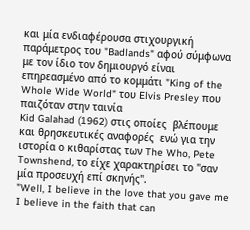και μία ενδιαφέρουσα στιχουργική παράμετρος του "Badlands" αφού σύμφωνα με τον ίδιο τον δημιουργό είναι επηρεασμένο από το κομμάτι "King of the Whole Wide World" του Elvis Presley που παιζόταν στην ταινία
Kid Galahad (1962) στις οποίες  βλέπουμε και θρησκευτικές αναφορές  ενώ για την ιστορία ο κιθαρίστας των The Who, Pete Townshend, το είχε χαρακτηρίσει το "σαν μία προσευχή επί σκηνής".
"Well, I believe in the love that you gave me
I believe in the faith that can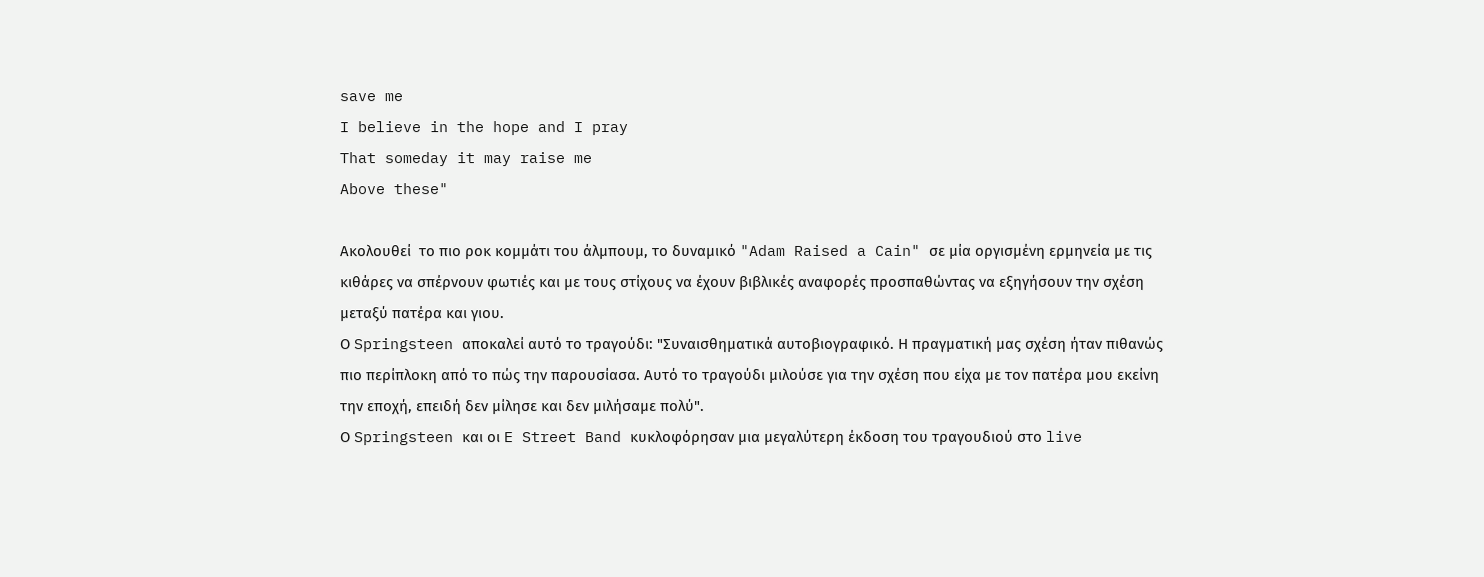save me
I believe in the hope and I pray
That someday it may raise me
Above these"

Ακολουθεί  το πιο ροκ κομμάτι του άλμπουμ, το δυναμικό "Adam Raised a Cain" σε μία οργισμένη ερμηνεία με τις κιθάρες να σπέρνουν φωτιές και με τους στίχους να έχουν βιβλικές αναφορές προσπαθώντας να εξηγήσουν την σχέση μεταξύ πατέρα και γιου.
Ο Springsteen αποκαλεί αυτό το τραγούδι: "Συναισθηματικά αυτοβιογραφικό. Η πραγματική μας σχέση ήταν πιθανώς πιο περίπλοκη από το πώς την παρουσίασα. Αυτό το τραγούδι μιλούσε για την σχέση που είχα με τον πατέρα μου εκείνη την εποχή, επειδή δεν μίλησε και δεν μιλήσαμε πολύ".
Ο Springsteen και οι E Street Band κυκλοφόρησαν μια μεγαλύτερη έκδοση του τραγουδιού στο live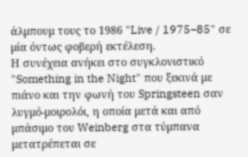άλμπουμ τους το 1986 "Live / 1975–85" σε μία όντως φοβερή εκτέλεση.
Η συνέχεια ανήκει στο συγκλονιστικό "Something in the Night" που ξεκινά με πιάνο και την φωνή του Springsteen σαν λυγμό-μοιρολόι, η οποία μετά και από μπάσιμο του Weinberg στα τύμπανα μετατρέπεται σε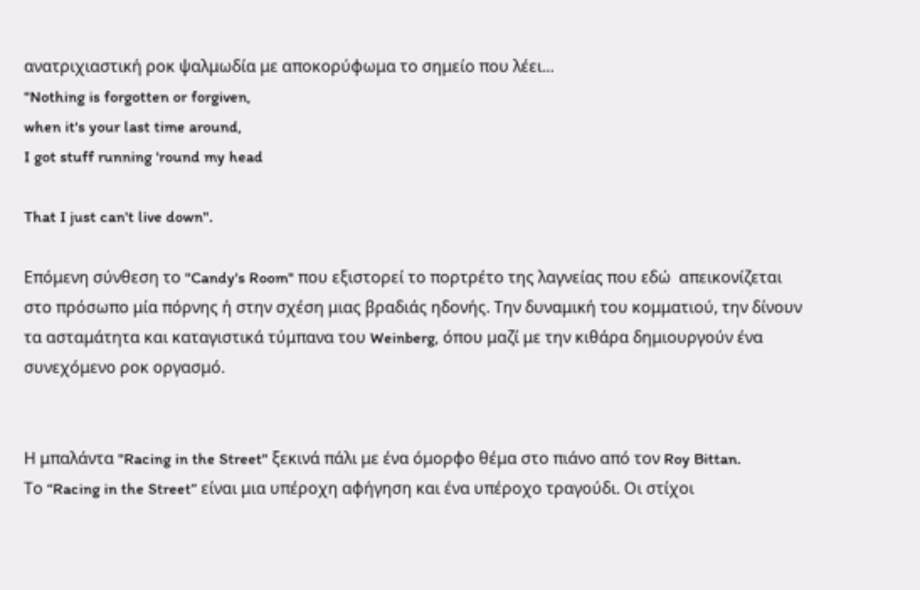ανατριχιαστική ροκ ψαλμωδία με αποκορύφωμα το σημείο που λέει...
"Nothing is forgotten or forgiven,
when it's your last time around,
I got stuff running 'round my head

That I just can't live down".

Επόμενη σύνθεση το "Candy's Room" που εξιστορεί το πορτρέτο της λαγνείας που εδώ  απεικονίζεται  στο πρόσωπο μία πόρνης ή στην σχέση μιας βραδιάς ηδονής. Την δυναμική του κομματιού, την δίνουν τα ασταμάτητα και καταγιστικά τύμπανα του Weinberg, όπου μαζί με την κιθάρα δημιουργούν ένα συνεχόμενο ροκ οργασμό.


Η μπαλάντα "Racing in the Street" ξεκινά πάλι με ένα όμορφο θέμα στο πιάνο από τον Roy Bittan.
Το “Racing in the Street” είναι μια υπέροχη αφήγηση και ένα υπέροχο τραγούδι. Οι στίχοι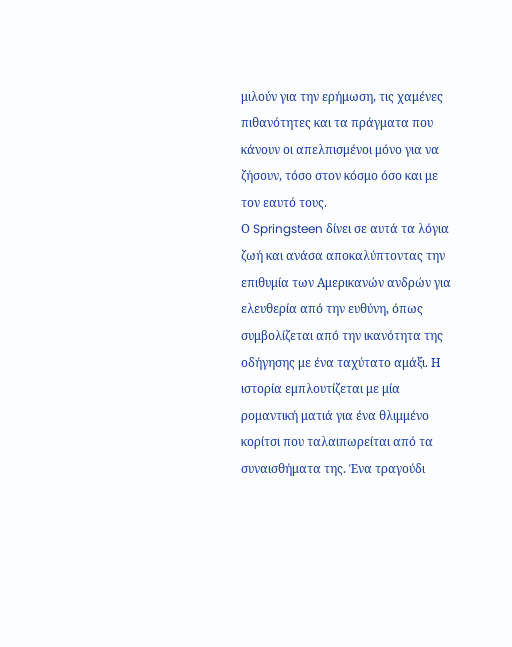μιλούν για την ερήμωση, τις χαμένες πιθανότητες και τα πράγματα που κάνουν οι απελπισμένοι μόνο για να ζήσουν, τόσο στον κόσμο όσο και με τον εαυτό τους.
Ο Springsteen δίνει σε αυτά τα λόγια ζωή και ανάσα αποκαλύπτοντας την επιθυμία των Αμερικανών ανδρών για ελευθερία από την ευθύνη, όπως συμβολίζεται από την ικανότητα της οδήγησης με ένα ταχύτατο αμάξι. Η ιστορία εμπλουτίζεται με μία ρομαντική ματιά για ένα θλιμμένο κορίτσι που ταλαιπωρείται από τα συναισθήματα της. Ένα τραγούδι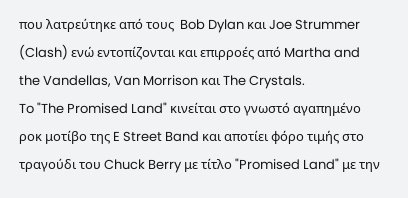που λατρεύτηκε από τους  Bob Dylan και Joe Strummer (Clash) ενώ εντοπίζονται και επιρροές από Martha and the Vandellas, Van Morrison και The Crystals.
To "The Promised Land" κινείται στο γνωστό αγαπημένο ροκ μοτίβο της E Street Band και αποτίει φόρο τιμής στο τραγούδι του Chuck Berry με τίτλο "Promised Land" με την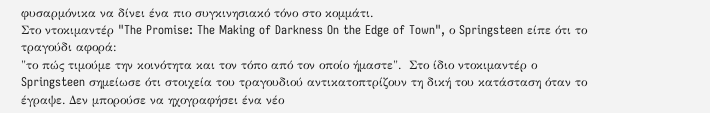φυσαρμόνικα να δίνει ένα πιο συγκινησιακό τόνο στο κομμάτι.
Στο ντοκιμαντέρ "The Promise: The Making of Darkness On the Edge of Town", ο Springsteen είπε ότι το τραγούδι αφορά:
"το πώς τιμούμε την κοινότητα και τον τόπο από τον οποίο ήμαστε".  Στο ίδιο ντοκιμαντέρ ο Springsteen σημείωσε ότι στοιχεία του τραγουδιού αντικατοπτρίζουν τη δική του κατάσταση όταν το έγραψε. Δεν μπορούσε να ηχογραφήσει ένα νέο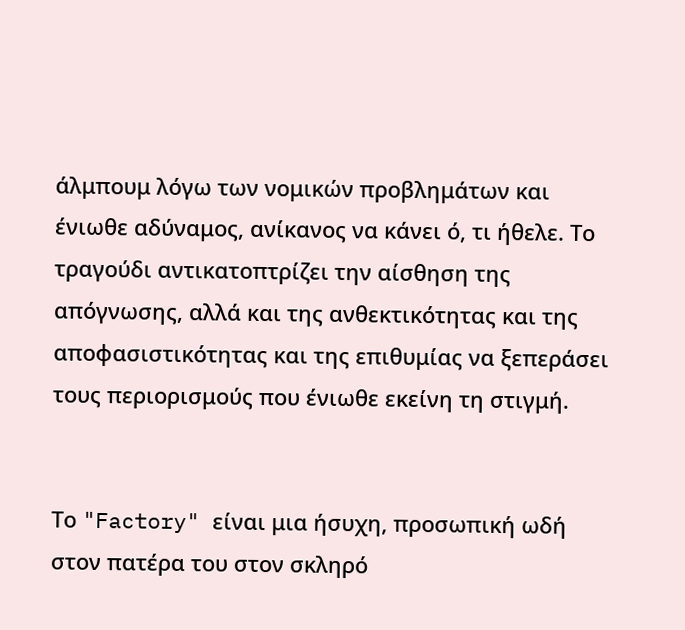άλμπουμ λόγω των νομικών προβλημάτων και ένιωθε αδύναμος, ανίκανος να κάνει ό, τι ήθελε. Το τραγούδι αντικατοπτρίζει την αίσθηση της απόγνωσης, αλλά και της ανθεκτικότητας και της αποφασιστικότητας και της επιθυμίας να ξεπεράσει τους περιορισμούς που ένιωθε εκείνη τη στιγμή.


Το "Factory" είναι μια ήσυχη, προσωπική ωδή στον πατέρα του στον σκληρό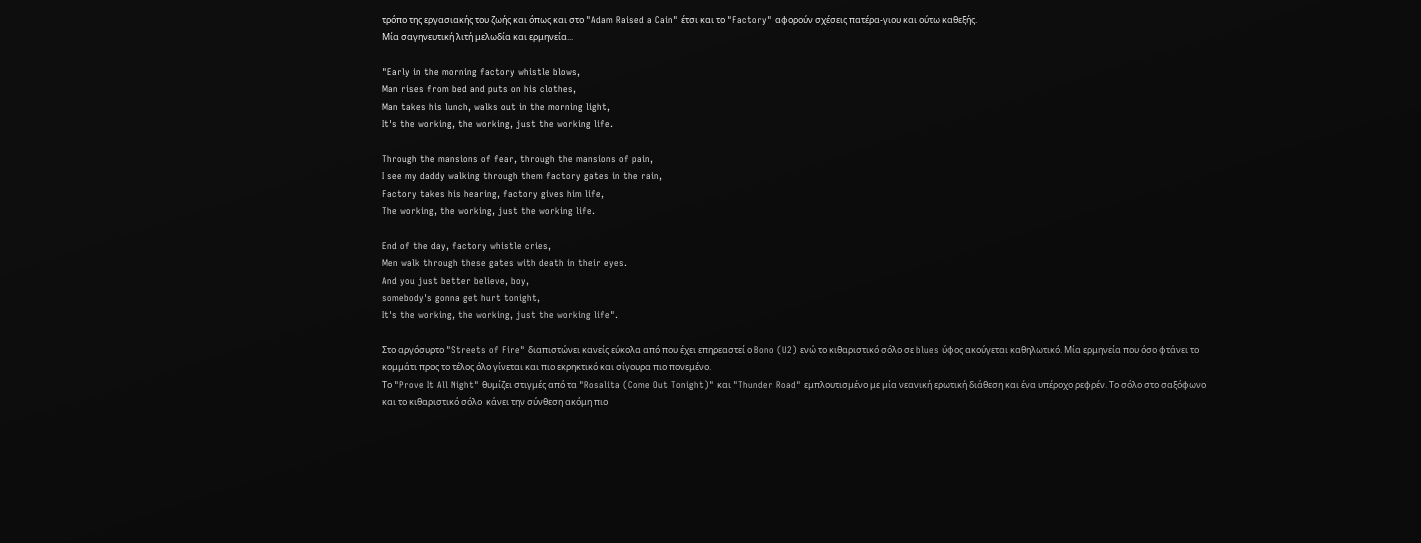τρόπο της εργασιακής του ζωής και όπως και στο "Adam Raised a Cain" έτσι και το "Factory" αφορούν σχέσεις πατέρα-γιου και ούτω καθεξής.
Μία σαγηνευτική λιτή μελωδία και ερμηνεία...

"Early in the morning factory whistle blows,
Man rises from bed and puts on his clothes,
Man takes his lunch, walks out in the morning light,
It's the working, the working, just the working life.

Through the mansions of fear, through the mansions of pain,
I see my daddy walking through them factory gates in the rain,
Factory takes his hearing, factory gives him life,
The working, the working, just the working life.

End of the day, factory whistle cries,
Men walk through these gates with death in their eyes.
And you just better believe, boy,
somebody's gonna get hurt tonight,
It's the working, the working, just the working life".

Στο αργόσυρτο "Streets of Fire" διαπιστώνει κανείς εύκολα από που έχει επηρεαστεί ο Bono (U2) ενώ το κιθαριστικό σόλο σε blues ύφος ακούγεται καθηλωτικό. Μία ερμηνεία που όσο φτάνει το κομμάτι προς το τέλος όλο γίνεται και πιο εκρηκτικό και σίγουρα πιο πονεμένο.
Το "Prove It All Night" θυμίζει στιγμές από τα "Rosalita (Come Out Tonight)" και "Thunder Road" εμπλουτισμένο με μία νεανική ερωτική διάθεση και ένα υπέροχο ρεφρέν. Το σόλο στο σαξόφωνο και το κιθαριστικό σόλο  κάνει την σύνθεση ακόμη πιο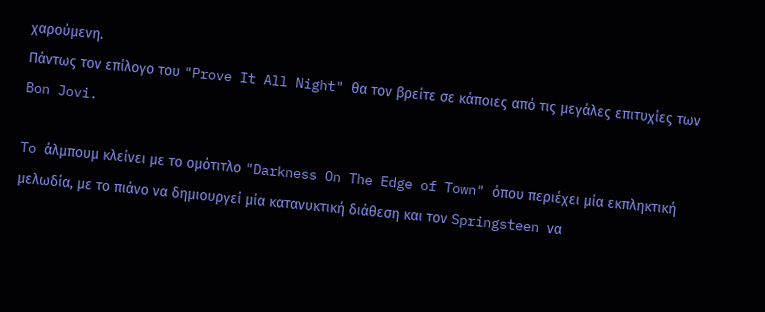χαρούμενη.
Πάντως τον επίλογο του "Prove It All Night" θα τον βρείτε σε κάποιες από τις μεγάλες επιτυχίες των Bon Jovi.

To άλμπουμ κλείνει με το ομότιτλο "Darkness On The Edge of Town" όπου περιέχει μία εκπληκτική μελωδία, με το πιάνο να δημιουργεί μία κατανυκτική διάθεση και τον Springsteen να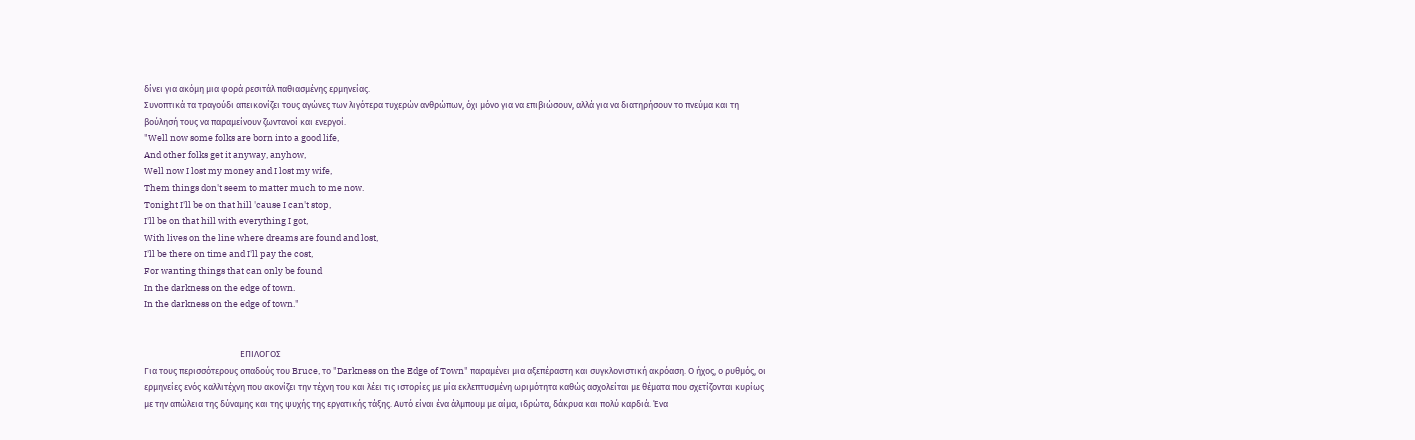δίνει για ακόμη μια φορά ρεσιτάλ παθιασμένης ερμηνείας.
Συνοπτικά τα τραγούδι απεικονίζει τους αγώνες των λιγότερα τυχερών ανθρώπων, όχι μόνο για να επιβιώσουν, αλλά για να διατηρήσουν το πνεύμα και τη βούλησή τους να παραμείνουν ζωντανοί και ενεργοί.
"Well now some folks are born into a good life,
And other folks get it anyway, anyhow,
Well now I lost my money and I lost my wife,
Them things don't seem to matter much to me now.
Tonight I'll be on that hill 'cause I can't stop,
I'll be on that hill with everything I got,
With lives on the line where dreams are found and lost,
I'll be there on time and I'll pay the cost,
For wanting things that can only be found
In the darkness on the edge of town.
In the darkness on the edge of town."


                                                ΕΠΙΛΟΓΟΣ
Για τους περισσότερους οπαδούς του Bruce, το "Darkness on the Edge of Town" παραμένει μια αξεπέραστη και συγκλονιστική ακρόαση. Ο ήχος, ο ρυθμός, οι ερμηνείες ενός καλλιτέχνη που ακονίζει την τέχνη του και λέει τις ιστορίες με μία εκλεπτυσμένη ωριμότητα καθώς ασχολείται με θέματα που σχετίζονται κυρίως με την απώλεια της δύναμης και της ψυχής της εργατικής τάξης. Αυτό είναι ένα άλμπουμ με αίμα, ιδρώτα, δάκρυα και πολύ καρδιά. Ένα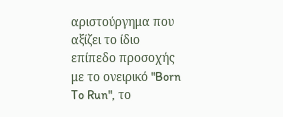αριστούργημα που αξίζει το ίδιο επίπεδο προσοχής με το ονειρικό "Born To Run", το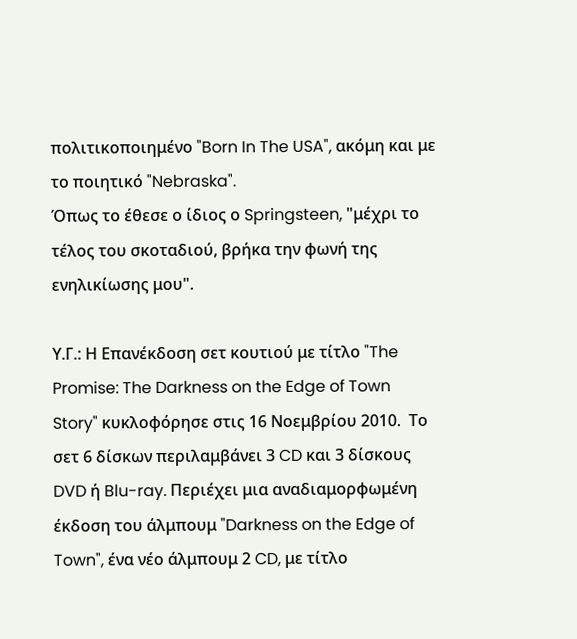πολιτικοποιημένο "Born In The USA", ακόμη και με το ποιητικό "Nebraska".
Όπως το έθεσε ο ίδιος ο Springsteen, "μέχρι το τέλος του σκοταδιού, βρήκα την φωνή της ενηλικίωσης μου".

Υ.Γ.: Η Επανέκδοση σετ κουτιού με τίτλο "The Promise: The Darkness on the Edge of Town Story" κυκλοφόρησε στις 16 Νοεμβρίου 2010.  Το σετ 6 δίσκων περιλαμβάνει 3 CD και 3 δίσκους DVD ή Blu-ray. Περιέχει μια αναδιαμορφωμένη έκδοση του άλμπουμ "Darkness on the Edge of Town", ένα νέο άλμπουμ 2 CD, με τίτλο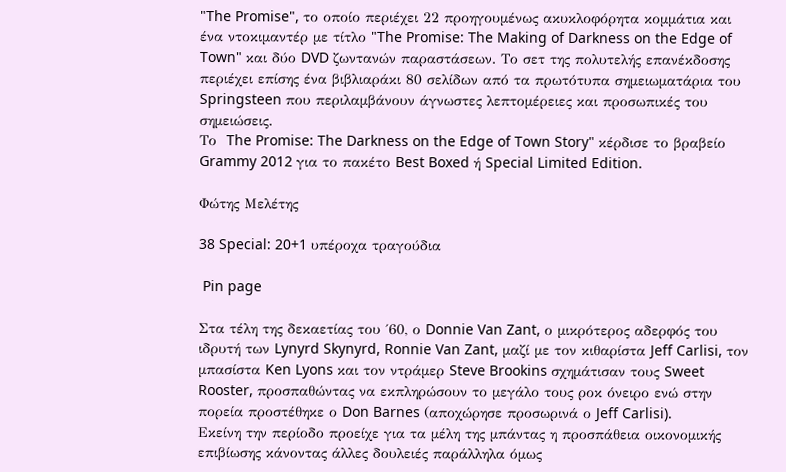"The Promise", το οποίο περιέχει 22 προηγουμένως ακυκλοφόρητα κομμάτια και ένα ντοκιμαντέρ με τίτλο "The Promise: The Making of Darkness on the Edge of Town" και δύο DVD ζωντανών παραστάσεων. Το σετ της πολυτελής επανέκδοσης περιέχει επίσης ένα βιβλιαράκι 80 σελίδων από τα πρωτότυπα σημειωματάρια του Springsteen που περιλαμβάνουν άγνωστες λεπτομέρειες και προσωπικές του σημειώσεις.
Το  The Promise: The Darkness on the Edge of Town Story" κέρδισε το βραβείο Grammy 2012 για το πακέτο Best Boxed ή Special Limited Edition.

Φώτης Μελέτης

38 Special: 20+1 υπέροχα τραγούδια

 Pin page

Στα τέλη της δεκαετίας του ΄60, ο Donnie Van Zant, ο μικρότερος αδερφός του ιδρυτή των Lynyrd Skynyrd, Ronnie Van Zant, μαζί με τον κιθαρίστα Jeff Carlisi, τον μπασίστα Ken Lyons και τον ντράμερ Steve Brookins σχημάτισαν τους Sweet Rooster, προσπαθώντας να εκπληρώσουν το μεγάλο τους ροκ όνειρο ενώ στην πορεία προστέθηκε ο Don Barnes (αποχώρησε προσωρινά ο Jeff Carlisi).
Εκείνη την περίοδο προείχε για τα μέλη της μπάντας η προσπάθεια οικονομικής επιβίωσης κάνοντας άλλες δουλειές παράλληλα όμως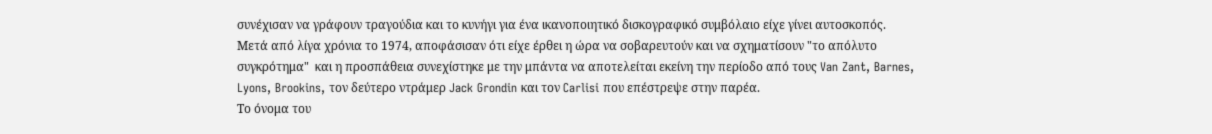συνέχισαν να γράφουν τραγούδια και το κυνήγι για ένα ικανοποιητικό δισκογραφικό συμβόλαιο είχε γίνει αυτοσκοπός.
Μετά από λίγα χρόνια το 1974, αποφάσισαν ότι είχε έρθει η ώρα να σοβαρευτούν και να σχηματίσουν "το απόλυτο συγκρότημα"  και η προσπάθεια συνεχίστηκε με την μπάντα να αποτελείται εκείνη την περίοδο από τους Van Zant, Barnes, Lyons, Brookins, τον δεύτερο ντράμερ Jack Grondin και τον Carlisi που επέστρεψε στην παρέα.
Το όνομα του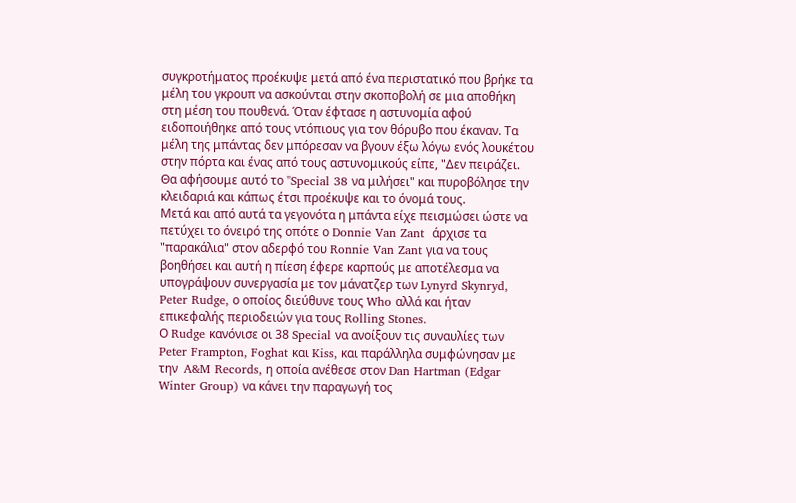συγκροτήματος προέκυψε μετά από ένα περιστατικό που βρήκε τα μέλη του γκρουπ να ασκούνται στην σκοποβολή σε μια αποθήκη στη μέση του πουθενά. Όταν έφτασε η αστυνομία αφού ειδοποιήθηκε από τους ντόπιους για τον θόρυβο που έκαναν. Τα μέλη της μπάντας δεν μπόρεσαν να βγουν έξω λόγω ενός λουκέτου στην πόρτα και ένας από τους αστυνομικούς είπε, "Δεν πειράζει. Θα αφήσουμε αυτό το "Special 38 να μιλήσει" και πυροβόλησε την κλειδαριά και κάπως έτσι προέκυψε και το όνομά τους.
Μετά και από αυτά τα γεγονότα η μπάντα είχε πεισμώσει ώστε να πετύχει το όνειρό της οπότε ο Donnie Van Zant  άρχισε τα "παρακάλια" στον αδερφό του Ronnie Van Zant για να τους βοηθήσει και αυτή η πίεση έφερε καρπούς με αποτέλεσμα να
υπογράψουν συνεργασία με τον μάνατζερ των Lynyrd Skynryd, Peter Rudge, ο οποίος διεύθυνε τους Who αλλά και ήταν επικεφαλής περιοδειών για τους Rolling Stones.
Ο Rudge κανόνισε οι 38 Special να ανοίξουν τις συναυλίες των Peter Frampton, Foghat και Kiss, και παράλληλα συμφώνησαν με την  A&M Records, η οποία ανέθεσε στον Dan Hartman (Edgar Winter Group) να κάνει την παραγωγή τος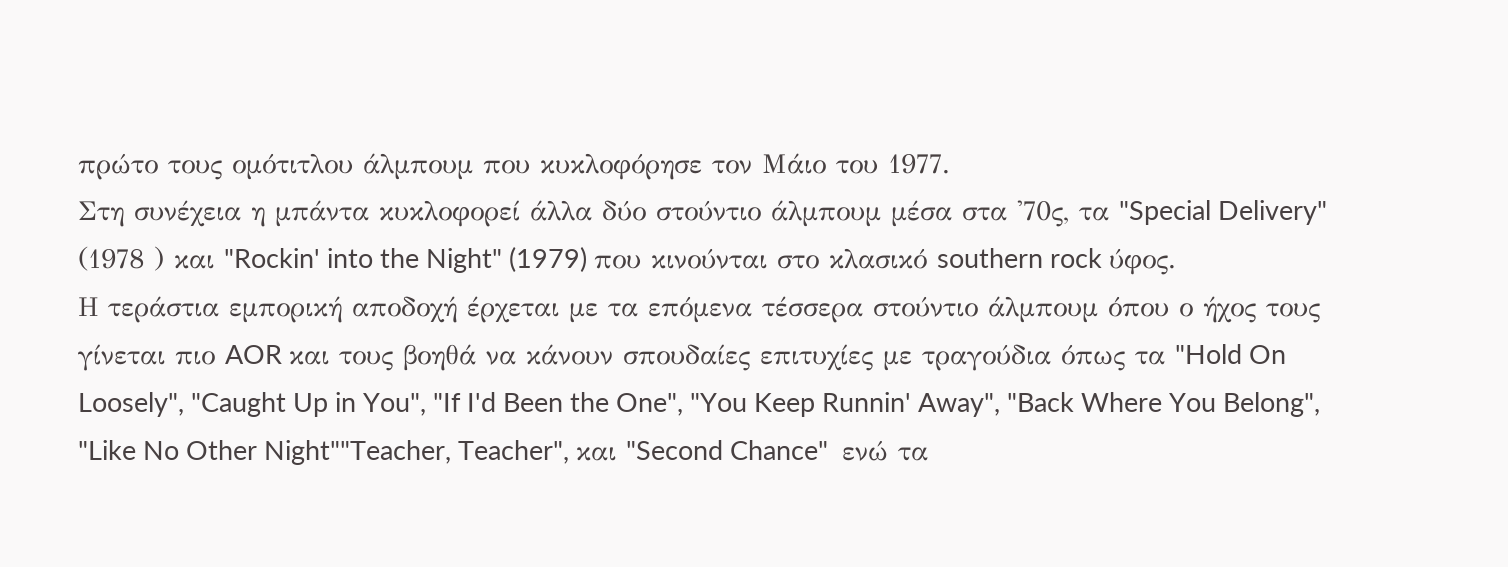πρώτο τους ομότιτλου άλμπουμ που κυκλοφόρησε τον Μάιο του 1977.
Στη συνέχεια η μπάντα κυκλοφορεί άλλα δύο στούντιο άλμπουμ μέσα στα '70ς, τα "Special Delivery" (1978 ) και "Rockin' into the Night" (1979) που κινούνται στο κλασικό southern rock ύφος.
Η τεράστια εμπορική αποδοχή έρχεται με τα επόμενα τέσσερα στούντιο άλμπουμ όπου ο ήχος τους γίνεται πιο AOR και τους βοηθά να κάνουν σπουδαίες επιτυχίες με τραγούδια όπως τα "Hold On Loosely", "Caught Up in You", "If I'd Been the One", "You Keep Runnin' Away", "Back Where You Belong", "Like No Other Night""Teacher, Teacher", και "Second Chance"  ενώ τα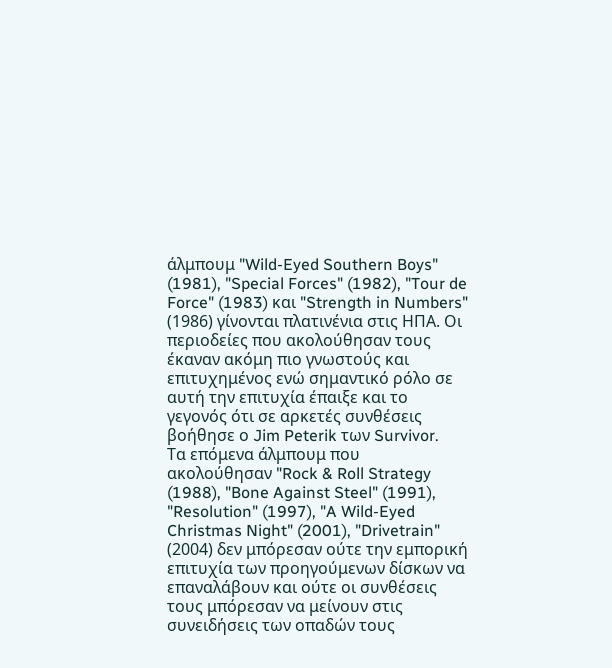άλμπουμ "Wild-Eyed Southern Boys" (1981), "Special Forces" (1982), "Tour de Force" (1983) και "Strength in Numbers" (1986) γίνονται πλατινένια στις ΗΠΑ. Οι περιοδείες που ακολούθησαν τους έκαναν ακόμη πιο γνωστούς και επιτυχημένος ενώ σημαντικό ρόλο σε αυτή την επιτυχία έπαιξε και το γεγονός ότι σε αρκετές συνθέσεις βοήθησε ο Jim Peterik των Survivor.
Τα επόμενα άλμπουμ που ακολούθησαν "Rock & Roll Strategy (1988), "Bone Against Steel" (1991), "Resolution" (1997), "A Wild-Eyed Christmas Night" (2001), "Drivetrain" (2004) δεν μπόρεσαν ούτε την εμπορική επιτυχία των προηγούμενων δίσκων να επαναλάβουν και ούτε οι συνθέσεις τους μπόρεσαν να μείνουν στις συνειδήσεις των οπαδών τους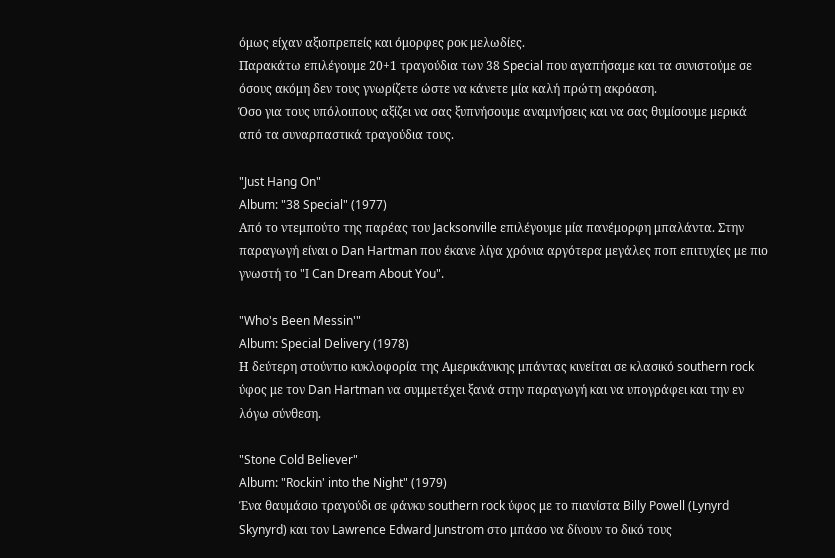όμως είχαν αξιοπρεπείς και όμορφες ροκ μελωδίες.
Παρακάτω επιλέγουμε 20+1 τραγούδια των 38 Special που αγαπήσαμε και τα συνιστούμε σε όσους ακόμη δεν τους γνωρίζετε ώστε να κάνετε μία καλή πρώτη ακρόαση.
Όσο για τους υπόλοιπους αξίζει να σας ξυπνήσουμε αναμνήσεις και να σας θυμίσουμε μερικά από τα συναρπαστικά τραγούδια τους.

"Just Hang On"
Album: "38 Special" (1977)
Aπό το ντεμπούτο της παρέας του Jacksonville επιλέγουμε μία πανέμορφη μπαλάντα. Στην παραγωγή είναι ο Dan Hartman που έκανε λίγα χρόνια αργότερα μεγάλες ποπ επιτυχίες με πιο γνωστή το "I Can Dream About You".

"Who's Been Messin'"
Album: Special Delivery (1978)
Η δεύτερη στούντιο κυκλοφορία της Αμερικάνικης μπάντας κινείται σε κλασικό southern rock ύφος με τον Dan Hartman να συμμετέχει ξανά στην παραγωγή και να υπογράφει και την εν λόγω σύνθεση.

"Stone Cold Believer"
Album: "Rockin' into the Night" (1979)
Ένα θαυμάσιο τραγούδι σε φάνκυ southern rock ύφος με το πιανίστα Billy Powell (Lynyrd Skynyrd) και τον Lawrence Edward Junstrom στο μπάσο να δίνουν το δικό τους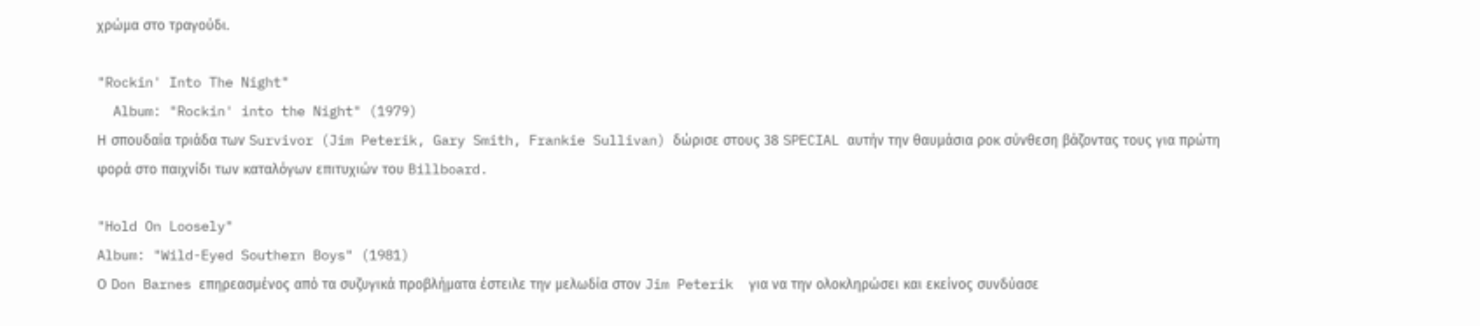χρώμα στο τραγούδι.

"Rockin' Into The Night"
  Album: "Rockin' into the Night" (1979)
Η σπουδαία τριάδα των Survivor (Jim Peterik, Gary Smith, Frankie Sullivan) δώρισε στους 38 SPECIAL αυτήν την θαυμάσια ροκ σύνθεση βάζοντας τους για πρώτη φορά στο παιχνίδι των καταλόγων επιτυχιών του Billboard.

"Hold On Loosely"
Album: "Wild-Eyed Southern Boys" (1981)
Ο Don Barnes επηρεασμένος από τα συζυγικά προβλήματα έστειλε την μελωδία στον Jim Peterik  για να την ολοκληρώσει και εκείνος συνδύασε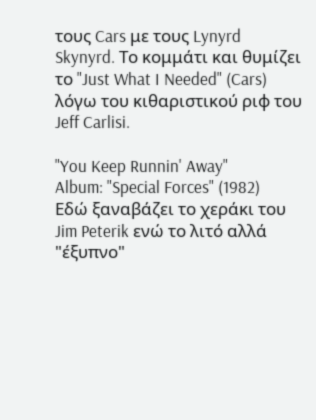τους Cars με τους Lynyrd Skynyrd. Το κομμάτι και θυμίζει το "Just What I Needed" (Cars) λόγω του κιθαριστικού ριφ του Jeff Carlisi.

"You Keep Runnin' Away"
Album: "Special Forces" (1982)
Εδώ ξαναβάζει το χεράκι του Jim Peterik ενώ το λιτό αλλά "έξυπνο"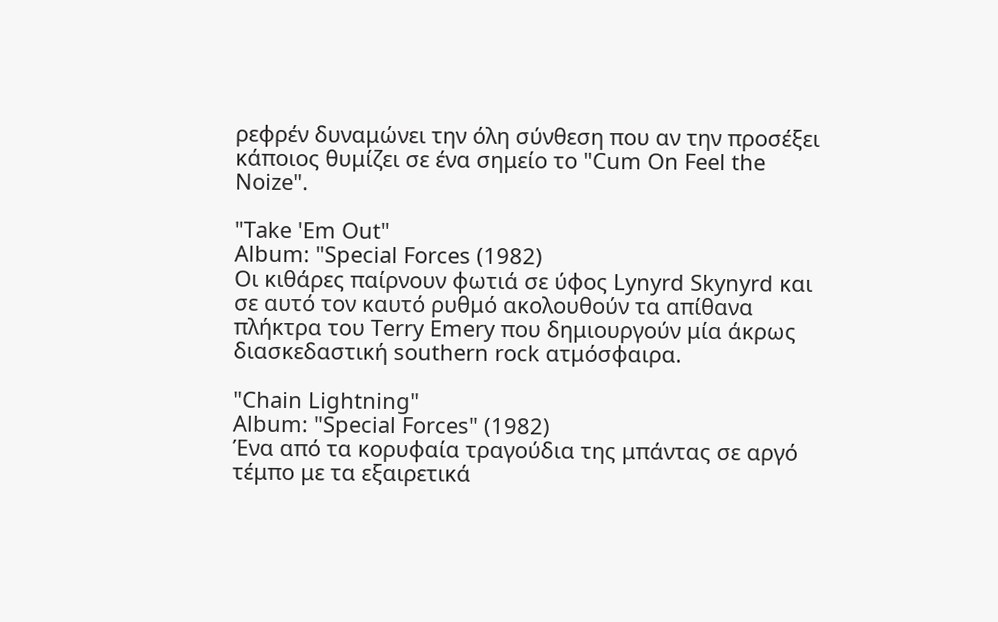ρεφρέν δυναμώνει την όλη σύνθεση που αν την προσέξει κάποιος θυμίζει σε ένα σημείο το "Cum On Feel the Noize".

"Take 'Em Out"
Album: "Special Forces (1982)
Οι κιθάρες παίρνουν φωτιά σε ύφος Lynyrd Skynyrd και σε αυτό τον καυτό ρυθμό ακολουθούν τα απίθανα πλήκτρα του Terry Emery που δημιουργούν μία άκρως διασκεδαστική southern rock ατμόσφαιρα.

"Chain Lightning"
Album: "Special Forces" (1982)
Ένα από τα κορυφαία τραγούδια της μπάντας σε αργό τέμπο με τα εξαιρετικά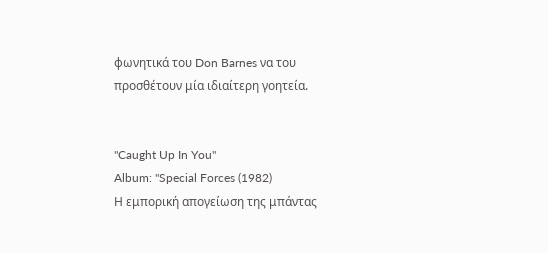φωνητικά του Don Barnes να του προσθέτουν μία ιδιαίτερη γοητεία.


"Caught Up In You"
Album: "Special Forces (1982)
Η εμπορική απογείωση της μπάντας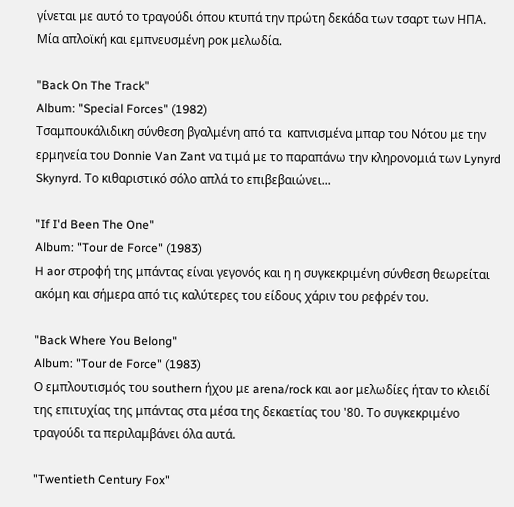γίνεται με αυτό το τραγούδι όπου κτυπά την πρώτη δεκάδα των τσαρτ των ΗΠΑ. Μία απλοϊκή και εμπνευσμένη ροκ μελωδία.

"Back On The Track"
Album: "Special Forces" (1982)
Τσαμπουκάλιδικη σύνθεση βγαλμένη από τα  καπνισμένα μπαρ του Νότου με την ερμηνεία του Donnie Van Zant να τιμά με το παραπάνω την κληρονομιά των Lynyrd Skynyrd. Το κιθαριστικό σόλο απλά το επιβεβαιώνει...

"If I'd Been The One"
Album: "Tour de Force" (1983)
H aor στροφή της μπάντας είναι γεγονός και η η συγκεκριμένη σύνθεση θεωρείται ακόμη και σήμερα από τις καλύτερες του είδους χάριν του ρεφρέν του.

"Back Where You Belong"
Album: "Tour de Force" (1983)
Ο εμπλουτισμός του southern ήχου με arena/rock και aor μελωδίες ήταν το κλειδί της επιτυχίας της μπάντας στα μέσα της δεκαετίας του '80. Το συγκεκριμένο τραγούδι τα περιλαμβάνει όλα αυτά.

"Twentieth Century Fox"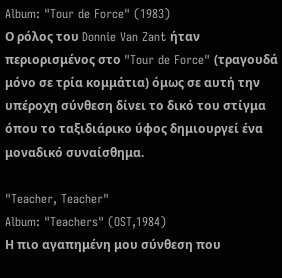Album: "Tour de Force" (1983)
Ο ρόλος του Donnie Van Zant ήταν περιορισμένος στο "Tour de Force" (τραγουδά μόνο σε τρία κομμάτια) όμως σε αυτή την υπέροχη σύνθεση δίνει το δικό του στίγμα όπου το ταξιδιάρικο ύφος δημιουργεί ένα μοναδικό συναίσθημα.

"Teacher, Teacher"
Album: "Teachers" (OST,1984)
Η πιο αγαπημένη μου σύνθεση που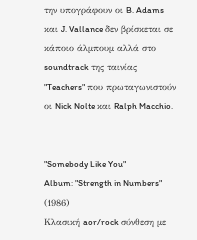την υπογράφουν οι B. Adams και J. Vallance δεν βρίσκεται σε κάποιο άλμπουμ αλλά στο soundtrack της ταινίας "Teachers" που πρωταγωνιστούν οι Nick Nolte και Ralph Macchio.


"Somebody Like You"
Album: "Strength in Numbers" (1986)
Κλασική aor/rock σύνθεση με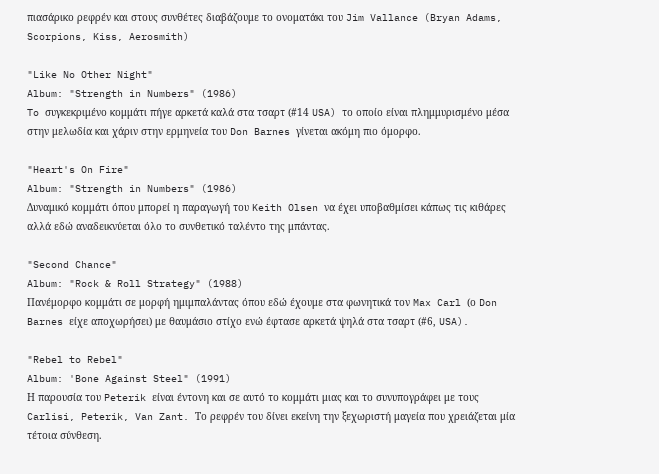πιασάρικο ρεφρέν και στους συνθέτες διαβάζουμε το ονοματάκι του Jim Vallance (Bryan Adams, Scorpions, Kiss, Aerosmith)

"Like No Other Night"
Album: "Strength in Numbers" (1986)
To συγκεκριμένο κομμάτι πήγε αρκετά καλά στα τσαρτ (#14 USA) το οποίο είναι πλημμυρισμένο μέσα στην μελωδία και χάριν στην ερμηνεία του Don Barnes γίνεται ακόμη πιο όμορφο.

"Heart's On Fire"
Album: "Strength in Numbers" (1986)
Δυναμικό κομμάτι όπου μπορεί η παραγωγή του Keith Olsen να έχει υποβαθμίσει κάπως τις κιθάρες αλλά εδώ αναδεικνύεται όλο το συνθετικό ταλέντο της μπάντας.

"Second Chance"
Album: "Rock & Roll Strategy" (1988)
Πανέμορφο κομμάτι σε μορφή ημιμπαλάντας όπου εδώ έχουμε στα φωνητικά τον Max Carl (ο Don Barnes είχε αποχωρήσει) με θαυμάσιο στίχο ενώ έφτασε αρκετά ψηλά στα τσαρτ (#6, USA).

"Rebel to Rebel"
Album: 'Bone Against Steel" (1991)
Η παρουσία του Peterik είναι έντονη και σε αυτό το κομμάτι μιας και το συνυπογράφει με τους Carlisi, Peterik, Van Zant. Το ρεφρέν του δίνει εκείνη την ξεχωριστή μαγεία που χρειάζεται μία τέτοια σύνθεση.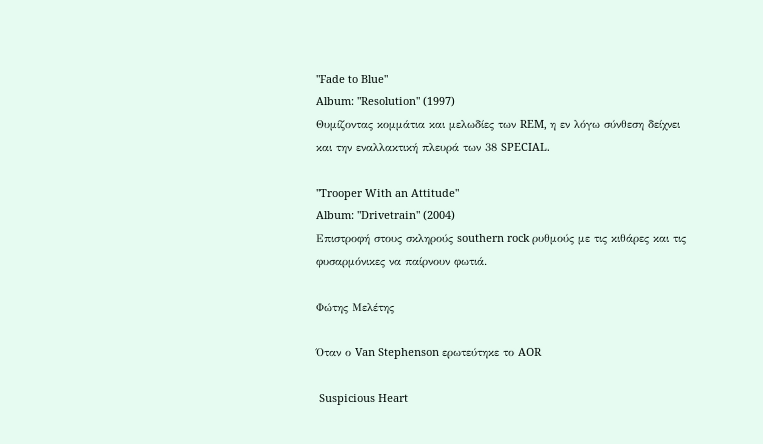"Fade to Blue"
Album: "Resolution" (1997)
Θυμίζοντας κομμάτια και μελωδίες των REM, η εν λόγω σύνθεση δείχνει και την εναλλακτική πλευρά των 38 SPECIAL.

"Trooper With an Attitude"
Album: "Drivetrain" (2004)
Επιστροφή στους σκληρούς southern rock ρυθμούς με τις κιθάρες και τις φυσαρμόνικες να παίρνουν φωτιά.

Φώτης Μελέτης

Όταν ο Van Stephenson ερωτεύτηκε το AOR

 Suspicious Heart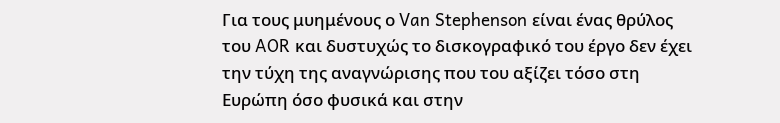Για τους μυημένους ο Van Stephenson είναι ένας θρύλος του AOR και δυστυχώς το δισκογραφικό του έργο δεν έχει την τύχη της αναγνώρισης που του αξίζει τόσο στη Ευρώπη όσο φυσικά και στην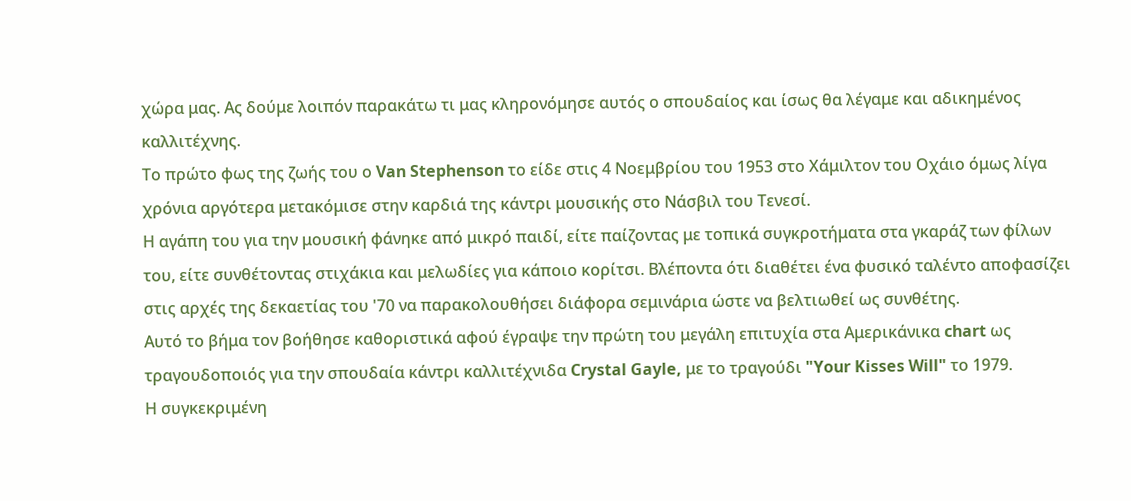χώρα μας. Ας δούμε λοιπόν παρακάτω τι μας κληρονόμησε αυτός ο σπουδαίος και ίσως θα λέγαμε και αδικημένος καλλιτέχνης.
Το πρώτο φως της ζωής του ο Van Stephenson το είδε στις 4 Νοεμβρίου του 1953 στο Χάμιλτον του Οχάιο όμως λίγα χρόνια αργότερα μετακόμισε στην καρδιά της κάντρι μουσικής στο Νάσβιλ του Τενεσί.
Η αγάπη του για την μουσική φάνηκε από μικρό παιδί, είτε παίζοντας με τοπικά συγκροτήματα στα γκαράζ των φίλων του, είτε συνθέτοντας στιχάκια και μελωδίες για κάποιο κορίτσι. Βλέποντα ότι διαθέτει ένα φυσικό ταλέντο αποφασίζει στις αρχές της δεκαετίας του '70 να παρακολουθήσει διάφορα σεμινάρια ώστε να βελτιωθεί ως συνθέτης.
Αυτό το βήμα τον βοήθησε καθοριστικά αφού έγραψε την πρώτη του μεγάλη επιτυχία στα Αμερικάνικα chart ως τραγουδοποιός για την σπουδαία κάντρι καλλιτέχνιδα Crystal Gayle, με το τραγούδι "Your Kisses Will" το 1979.
Η συγκεκριμένη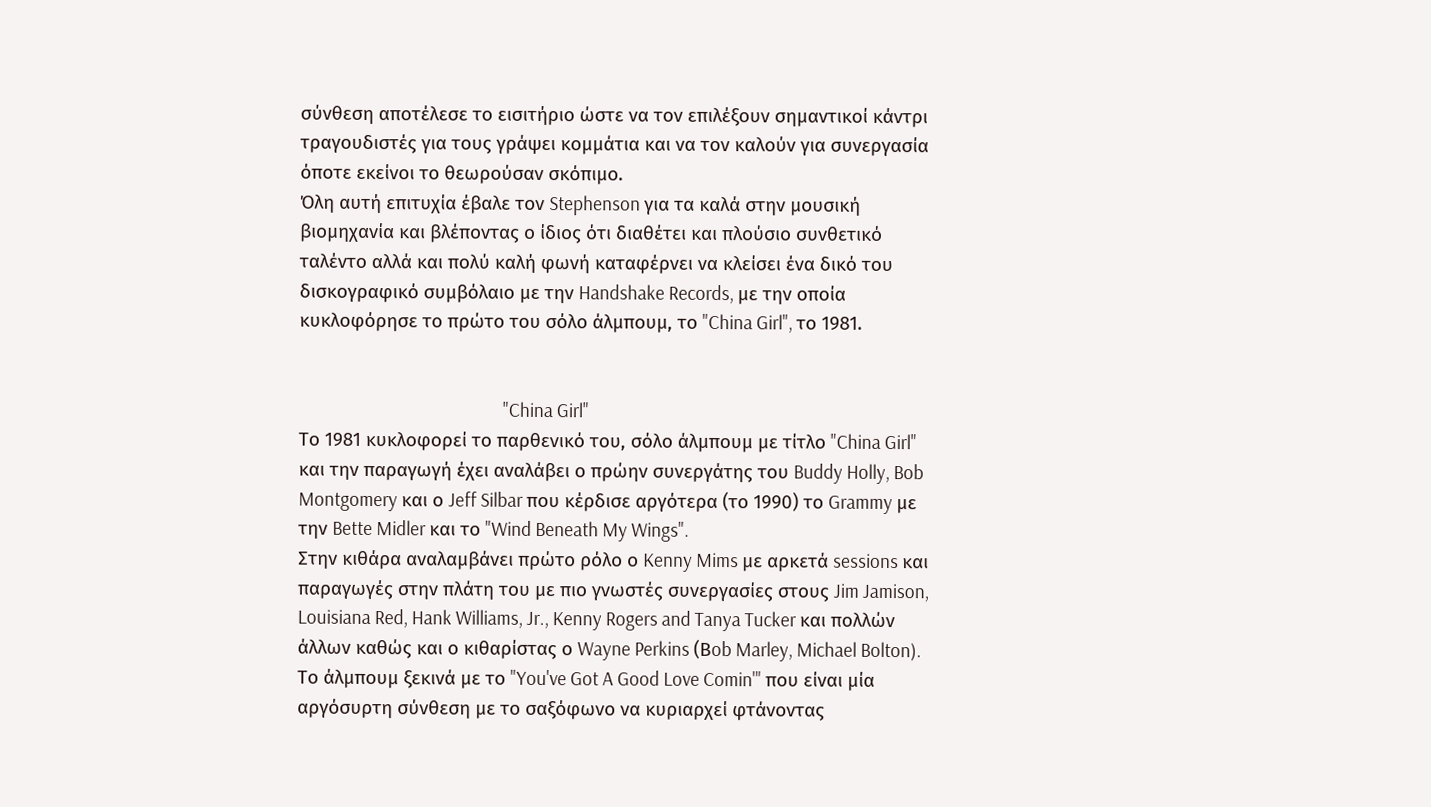σύνθεση αποτέλεσε το εισιτήριο ώστε να τον επιλέξουν σημαντικοί κάντρι τραγουδιστές για τους γράψει κομμάτια και να τον καλούν για συνεργασία όποτε εκείνοι το θεωρούσαν σκόπιμο.
Όλη αυτή επιτυχία έβαλε τον Stephenson για τα καλά στην μουσική βιομηχανία και βλέποντας ο ίδιος ότι διαθέτει και πλούσιο συνθετικό ταλέντο αλλά και πολύ καλή φωνή καταφέρνει να κλείσει ένα δικό του δισκογραφικό συμβόλαιο με την Handshake Records, με την οποία κυκλοφόρησε το πρώτο του σόλο άλμπουμ, το "China Girl", το 1981.


                                                   "China Girl"
Το 1981 κυκλοφορεί το παρθενικό του, σόλο άλμπουμ με τίτλο "China Girl" και την παραγωγή έχει αναλάβει ο πρώην συνεργάτης του Buddy Holly, Bob Montgomery και ο Jeff Silbar που κέρδισε αργότερα (το 1990) το Grammy με την Bette Midler και το "Wind Beneath My Wings".
Στην κιθάρα αναλαμβάνει πρώτο ρόλο ο Kenny Mims με αρκετά sessions και παραγωγές στην πλάτη του με πιο γνωστές συνεργασίες στους Jim Jamison, Louisiana Red, Hank Williams, Jr., Kenny Rogers and Tanya Tucker και πολλών άλλων καθώς και ο κιθαρίστας ο Wayne Perkins (Βob Marley, Michael Bolton).
Το άλμπουμ ξεκινά με το "You've Got A Good Love Comin'" που είναι μία αργόσυρτη σύνθεση με το σαξόφωνο να κυριαρχεί φτάνοντας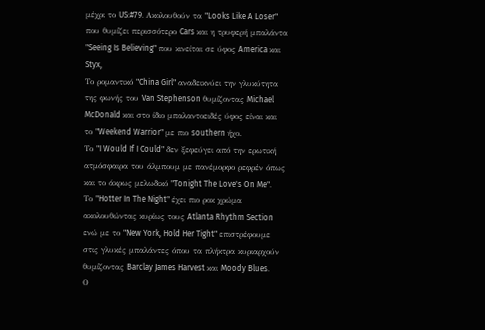μέχρι το US:#79. Ακολουθούν τα "Looks Like A Loser" που θυμίζει περισσότερο Cars και η τρυφερή μπαλάντα "Seeing Is Believing" που κινείται σε ύφος America και Styx,
Το ρομαντικό "China Girl" αναδεικνύει την γλυκύτητα της φωνής του Van Stephenson θυμίζοντας Michael McDonald και στο ίδιο μπαλαντοειδές ύφος είναι και το "Weekend Warrior" με πιο southern ήχο.
Το "I Would If I Could" δεν ξεφεύγει από την ερωτική ατμόσφαιρα του άλμπουμ με πανέμορφο ρεφρέν όπως και το άκρως μελωδικό "Tonight The Love's On Me".
Το "Hotter In The Night" έχει πιο ροκ χρώμα ακολουθώντας κυρίως τους Atlanta Rhythm Section ενώ με το "New York, Hold Her Tight" επιστρέφουμε στις γλυκές μπαλάντες όπου τα πλήκτρα κυριαρχούν θυμίζοντας Barclay James Harvest και Moody Blues.
Ο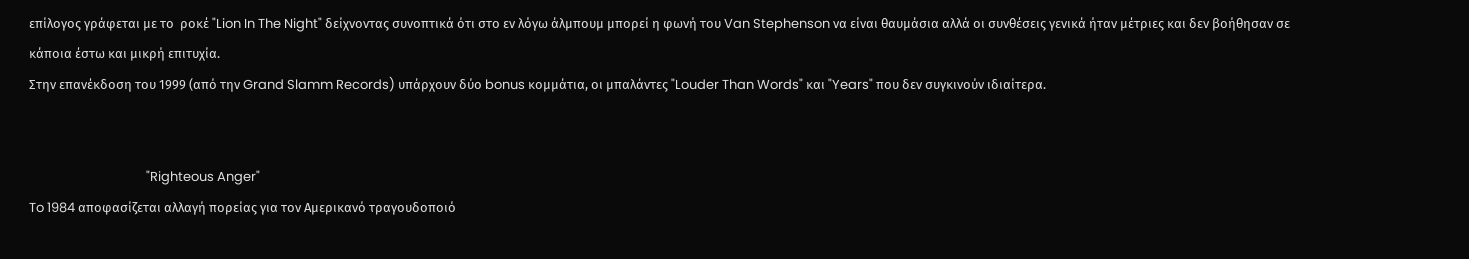επίλογος γράφεται με το  ροκέ "Lion In The Night" δείχνοντας συνοπτικά ότι στο εν λόγω άλμπουμ μπορεί η φωνή του Van Stephenson να είναι θαυμάσια αλλά οι συνθέσεις γενικά ήταν μέτριες και δεν βοήθησαν σε κάποια έστω και μικρή επιτυχία.
Στην επανέκδοση του 1999 (από την Grand Slamm Records) υπάρχουν δύο bonus κομμάτια, οι μπαλάντες "Louder Than Words" και "Years" που δεν συγκινούν ιδιαίτερα.


                                       "Righteous Anger"
To 1984 αποφασίζεται αλλαγή πορείας για τον Αμερικανό τραγουδοποιό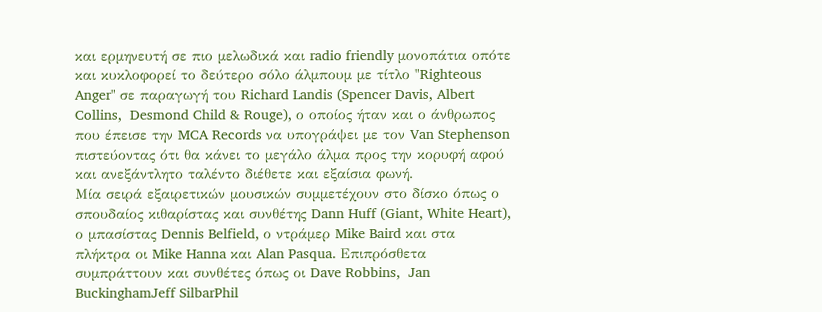και ερμηνευτή σε πιο μελωδικά και radio friendly μονοπάτια οπότε και κυκλοφορεί το δεύτερο σόλο άλμπουμ με τίτλο "Righteous Anger" σε παραγωγή του Richard Landis (Spencer Davis, Albert Collins,  Desmond Child & Rouge), ο οποίος ήταν και ο άνθρωπος που έπεισε την MCA Records να υπογράψει με τον Van Stephenson πιστεύοντας ότι θα κάνει το μεγάλο άλμα προς την κορυφή αφού και ανεξάντλητο ταλέντο διέθετε και εξαίσια φωνή.
Μία σειρά εξαιρετικών μουσικών συμμετέχουν στο δίσκο όπως ο σπουδαίος κιθαρίστας και συνθέτης Dann Huff (Giant, White Heart), ο μπασίστας Dennis Belfield, ο ντράμερ Mike Baird και στα πλήκτρα οι Mike Hanna και Alan Pasqua. Επιπρόσθετα συμπράττουν και συνθέτες όπως οι Dave Robbins,  Jan BuckinghamJeff SilbarPhil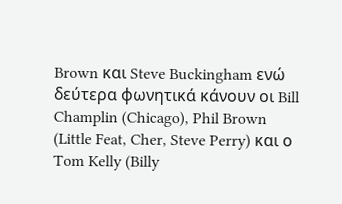Brown και Steve Buckingham ενώ δεύτερα φωνητικά κάνουν οι Bill Champlin (Chicago), Phil Brown (Little Feat, Cher, Steve Perry) και ο Tom Kelly (Billy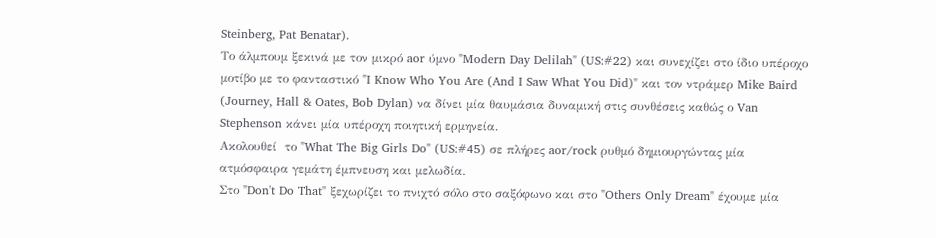Steinberg, Pat Benatar).
Το άλμπουμ ξεκινά με τον μικρό aor ύμνο "Modern Day Delilah" (US:#22) και συνεχίζει στο ίδιο υπέροχο μοτίβο με το φανταστικό "I Know Who You Are (And I Saw What You Did)" και τον ντράμερ Mike Baird (Journey, Hall & Oates, Bob Dylan) να δίνει μία θαυμάσια δυναμική στις συνθέσεις καθώς ο Van Stephenson κάνει μία υπέροχη ποιητική ερμηνεία.
Ακολουθεί  το "What The Big Girls Do" (US:#45) σε πλήρες aor/rock ρυθμό δημιουργώντας μία ατμόσφαιρα γεμάτη έμπνευση και μελωδία.
Στο "Don't Do That" ξεχωρίζει το πνιχτό σόλο στο σαξόφωνο και στο "Others Only Dream" έχουμε μία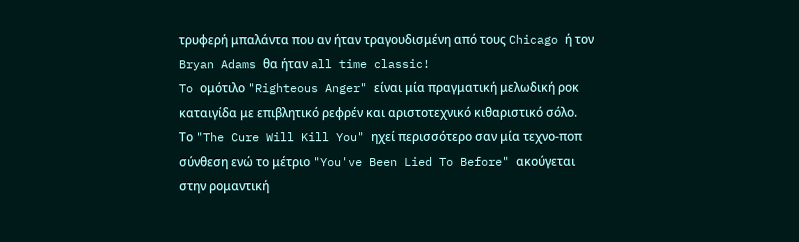τρυφερή μπαλάντα που αν ήταν τραγουδισμένη από τους Chicago ή τον Bryan Adams θα ήταν all time classic!
To ομότιλο "Righteous Anger" είναι μία πραγματική μελωδική ροκ καταιγίδα με επιβλητικό ρεφρέν και αριστοτεχνικό κιθαριστικό σόλο.
Το "The Cure Will Kill You" ηχεί περισσότερο σαν μία τεχνο-ποπ σύνθεση ενώ το μέτριο "You've Been Lied To Before" ακούγεται  στην ρομαντική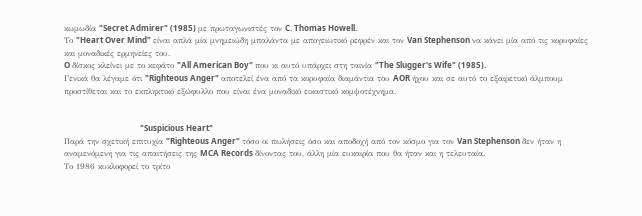κωμωδία "Secret Admirer" (1985) με πρωταγωνιστές τον C. Thomas Howell.
Το "Heart Over Mind" είναι απλά μία μνημειώδη μπαλάντα με απογειωτικό ρεφρέν και τον Van Stephenson να κάνει μία από τις κορυφαίες και μοναδικές ερμηνείες του.
O δίσκος κλείνει με το κεφάτο "All American Boy" που κι αυτό υπάρχει στη ταινία "The Slugger's Wife" (1985).
Γενικά θα λέγαμε ότι "Righteous Anger" αποτελεί ένα από τα κορυφαία διαμάντια του AOR ήχου και σε αυτό το εξαιρετικό άλμπουμ προστίθεται και το εκπληκτικό εξώφυλλο που είναι ένα μοναδικό εικαστικό κομψοτέχνημα.


                                      "Suspicious Heart"
Παρά την σχετική επιτυχία "Righteous Anger" τόσο οι πωλήσεις όσο και αποδοχή από τον κόσμο για τον Van Stephenson δεν ήταν η αναμενόμενη για τις απαιτήσεις της MCA Records δίνοντας του, άλλη μία ευκαιρία που θα ήταν και η τελευταία.
Το 1986 κυκλοφορεί το τρίτο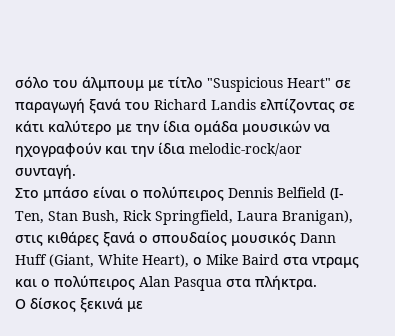σόλο του άλμπουμ με τίτλο "Suspicious Heart" σε παραγωγή ξανά του Richard Landis ελπίζοντας σε κάτι καλύτερο με την ίδια ομάδα μουσικών να ηχογραφούν και την ίδια melodic-rock/aor συνταγή.
Στο μπάσο είναι ο πολύπειρος Dennis Belfield (Ι-Ten, Stan Bush, Rick Springfield, Laura Branigan), στις κιθάρες ξανά ο σπουδαίος μουσικός Dann Huff (Giant, White Heart), ο Mike Baird στα ντραμς και ο πολύπειρος Alan Pasqua στα πλήκτρα.
Ο δίσκος ξεκινά με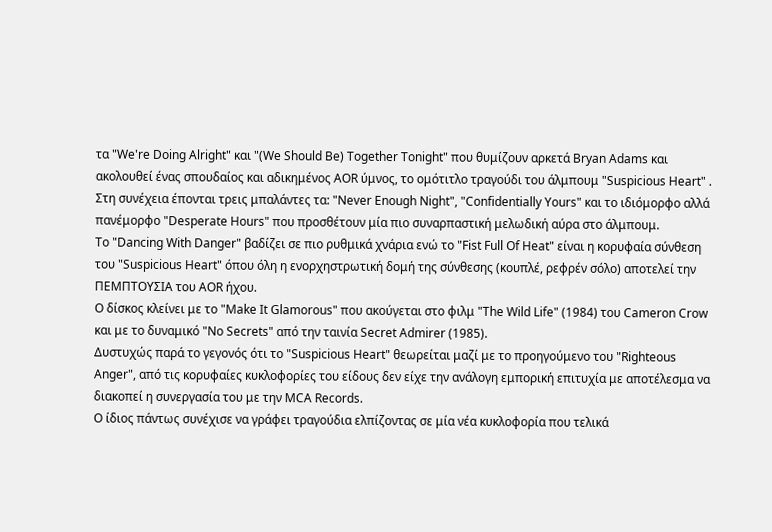τα "We're Doing Alright" και "(We Should Be) Together Tonight" που θυμίζουν αρκετά Bryan Adams και ακολουθεί ένας σπουδαίος και αδικημένος AOR ύμνος, το ομότιτλο τραγούδι του άλμπουμ "Suspicious Heart" .
Στη συνέχεια έπονται τρεις μπαλάντες τα: "Never Enough Night", "Confidentially Yours" και το ιδιόμορφο αλλά πανέμορφο "Desperate Hours" που προσθέτουν μία πιο συναρπαστική μελωδική αύρα στο άλμπουμ.
Το "Dancing With Danger" βαδίζει σε πιο ρυθμικά χνάρια ενώ το "Fist Full Of Heat" είναι η κορυφαία σύνθεση του "Suspicious Heart" όπου όλη η ενορχηστρωτική δομή της σύνθεσης (κουπλέ, ρεφρέν σόλο) αποτελεί την ΠΕΜΠΤΟΥΣΙΑ του AOR ήχου.
Ο δίσκος κλείνει με το "Make It Glamorous" που ακούγεται στο φιλμ "The Wild Life" (1984) του Cameron Crow και με το δυναμικό "No Secrets" από την ταινία Secret Admirer (1985).
Δυστυχώς παρά το γεγονός ότι το "Suspicious Heart" θεωρείται μαζί με το προηγούμενο του "Righteous Anger", από τις κορυφαίες κυκλοφορίες του είδους δεν είχε την ανάλογη εμπορική επιτυχία με αποτέλεσμα να διακοπεί η συνεργασία του με την MCA Records.
Ο ίδιος πάντως συνέχισε να γράφει τραγούδια ελπίζοντας σε μία νέα κυκλοφορία που τελικά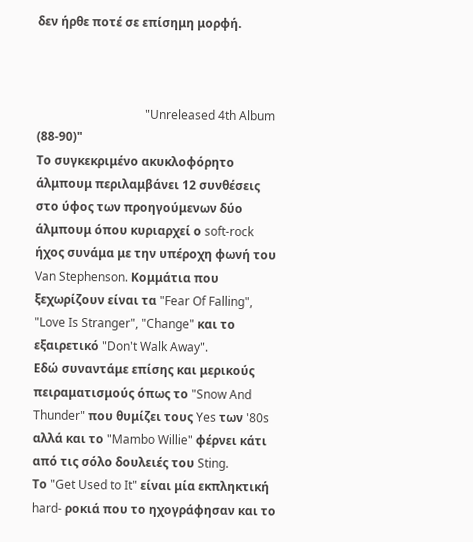δεν ήρθε ποτέ σε επίσημη μορφή.



                                    "Unreleased 4th Album (88-90)"
Το συγκεκριμένο ακυκλοφόρητο άλμπουμ περιλαμβάνει 12 συνθέσεις στο ύφος των προηγούμενων δύο άλμπουμ όπου κυριαρχεί ο soft-rock ήχος συνάμα με την υπέροχη φωνή του Van Stephenson. Κομμάτια που ξεχωρίζουν είναι τα "Fear Of Falling", "Love Is Stranger", "Change" και το εξαιρετικό "Don't Walk Away".
Εδώ συναντάμε επίσης και μερικούς πειραματισμούς όπως το "Snow And Thunder" που θυμίζει τους Yes των '80s αλλά και το "Mambo Willie" φέρνει κάτι από τις σόλο δουλειές του Sting.
Το "Get Used to It" είναι μία εκπληκτική hard- ροκιά που το ηχογράφησαν και το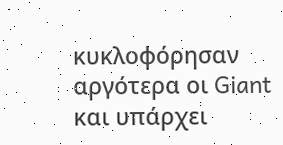κυκλοφόρησαν αργότερα οι Giant  και υπάρχει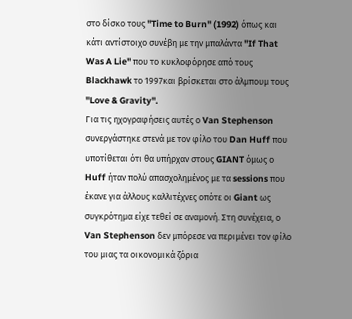στο δίσκο τους "Time to Burn" (1992) όπως και κάτι αντίστοιχο συνέβη με την μπαλάντα "If That Was A Lie" που το κυκλοφόρησε από τους Blackhawk το 1997και βρίσκεται στο άλμπουμ τους "Love & Gravity".
Για τις ηχογραφήσεις αυτές ο Van Stephenson συνεργάστηκε στενά με τον φίλο του Dan Huff που υποτίθεται ότι θα υπήρχαν στους GIANT όμως ο Huff ήταν πολύ απασχολημένος με τα sessions που έκανε για άλλους καλλιτέχνες οπότε οι Giant ως συγκρότημα είχε τεθεί σε αναμονή. Στη συνέχεια, ο Van Stephenson δεν μπόρεσε να περιμένει τον φίλο του μιας τα οικονομικά ζόρια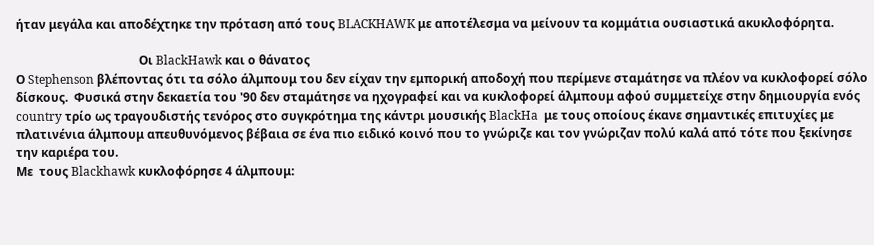ήταν μεγάλα και αποδέχτηκε την πρόταση από τους BLACKHAWK με αποτέλεσμα να μείνουν τα κομμάτια ουσιαστικά ακυκλοφόρητα.

                                         Οι BlackHawk και ο θάνατος
Ο Stephenson βλέποντας ότι τα σόλο άλμπουμ του δεν είχαν την εμπορική αποδοχή που περίμενε σταμάτησε να πλέον να κυκλοφορεί σόλο δίσκους.  Φυσικά στην δεκαετία του '90 δεν σταμάτησε να ηχογραφεί και να κυκλοφορεί άλμπουμ αφού συμμετείχε στην δημιουργία ενός country τρίο ως τραγουδιστής τενόρος στο συγκρότημα της κάντρι μουσικής BlackHa  με τους οποίους έκανε σημαντικές επιτυχίες με πλατινένια άλμπουμ απευθυνόμενος βέβαια σε ένα πιο ειδικό κοινό που το γνώριζε και τον γνώριζαν πολύ καλά από τότε που ξεκίνησε την καριέρα του.
Με  τους Blackhawk κυκλοφόρησε 4 άλμπουμ: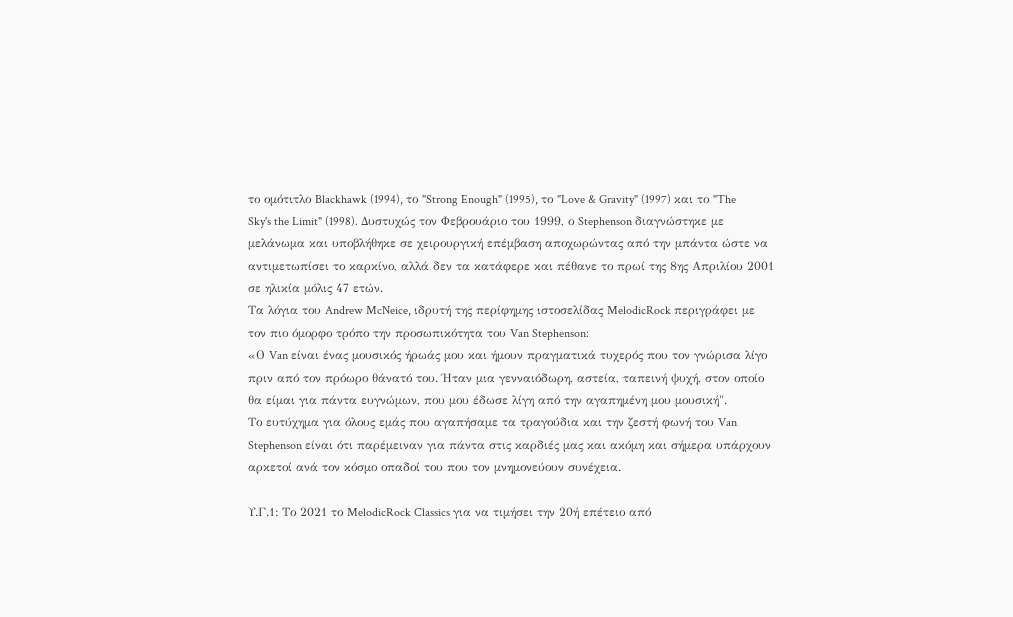το ομότιτλο Blackhawk (1994), το "Strong Enough" (1995), το "Love & Gravity" (1997) και το "The Sky's the Limit" (1998). Δυστυχώς τον Φεβρουάριο του 1999, ο Stephenson διαγνώστηκε με μελάνωμα και υποβλήθηκε σε χειρουργική επέμβαση αποχωρώντας από την μπάντα ώστε να αντιμετωπίσει το καρκίνο, αλλά δεν τα κατάφερε και πέθανε το πρωί της 8ης Απριλίου 2001 σε ηλικία μόλις 47 ετών.
Τα λόγια του Andrew McNeice, ιδρυτή της περίφημης ιστοσελίδας MelodicRock περιγράφει με τον πιο όμορφο τρόπο την προσωπικότητα του Van Stephenson:
«Ο Van είναι ένας μουσικός ήρωάς μου και ήμουν πραγματικά τυχερός που τον γνώρισα λίγο πριν από τον πρόωρο θάνατό του. Ήταν μια γενναιόδωρη, αστεία, ταπεινή ψυχή, στον οποίο θα είμαι για πάντα ευγνώμων, που μου έδωσε λίγη από την αγαπημένη μου μουσική".
Το ευτύχημα για όλους εμάς που αγαπήσαμε τα τραγούδια και την ζεστή φωνή του Van Stephenson είναι ότι παρέμειναν για πάντα στις καρδιές μας και ακόμη και σήμερα υπάρχουν αρκετοί ανά τον κόσμο οπαδοί του που τον μνημονεύουν συνέχεια.

Υ.Γ.1: Το 2021 το MelodicRock Classics για να τιμήσει την 20ή επέτειο από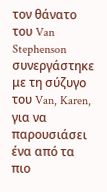τον θάνατο του Van Stephenson συνεργάστηκε με τη σύζυγο του Van, Karen, για να παρουσιάσει ένα από τα πιο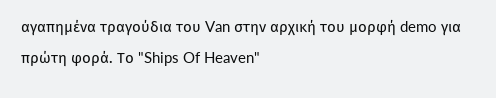αγαπημένα τραγούδια του Van στην αρχική του μορφή demo για πρώτη φορά. Το "Ships Of Heaven"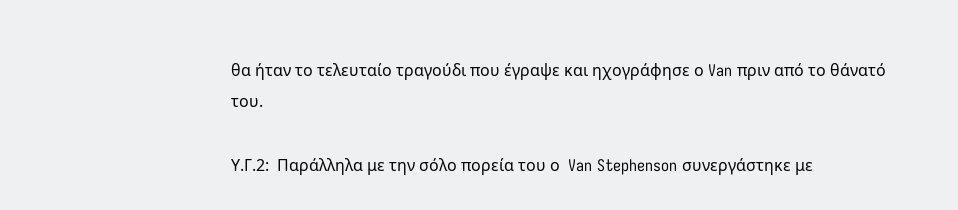θα ήταν το τελευταίο τραγούδι που έγραψε και ηχογράφησε ο Van πριν από το θάνατό του.

Υ.Γ.2:  Παράλληλα με την σόλο πορεία του ο  Van Stephenson συνεργάστηκε με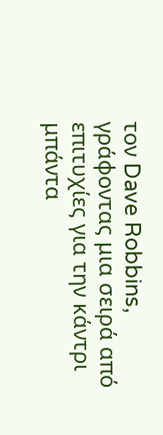τον Dave Robbins, γράφοντας μια σειρά από επιτυχίες για την κάντρι μπάντα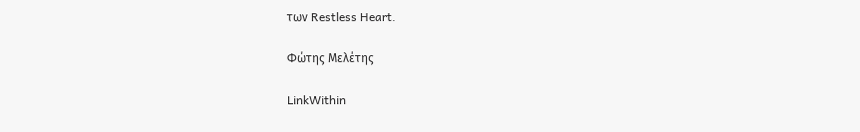των Restless Heart.

Φώτης Μελέτης

LinkWithin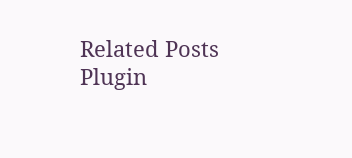Related Posts Plugin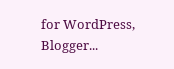for WordPress, Blogger...